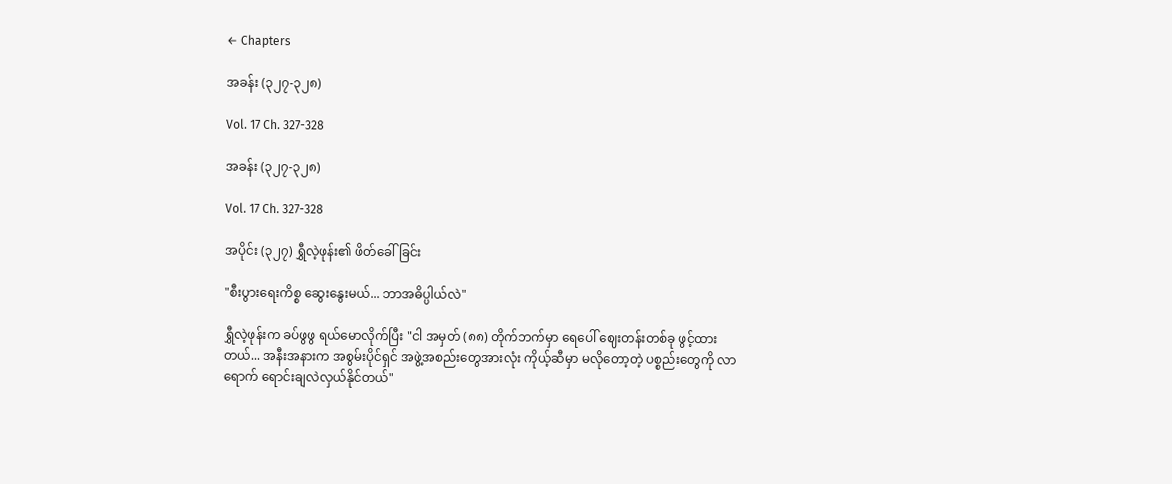← Chapters

အခန်း (၃၂၇-၃၂၈)

Vol. 17 Ch. 327-328

အခန်း (၃၂၇-၃၂၈)

Vol. 17 Ch. 327-328

အပိုင်း (၃၂၇) ရွှီလဲ့ဖုန်း၏ ဖိတ်ခေါ်ခြင်း

"စီးပွားရေးကိစ္စ ဆွေးနွေးမယ်... ဘာအဓိပ္ပါယ်လဲ"

ရွှီလဲ့ဖုန်းက ခပ်ဖွဖွ ရယ်မောလိုက်ပြီး "ငါ အမှတ် (၈၈) တိုက်ဘက်မှာ ရေပေါ် ဈေးတန်းတစ်ခု ဖွင့်ထားတယ်... အနီးအနားက အစွမ်းပိုင်ရှင် အဖွဲ့အစည်းတွေအားလုံး ကိုယ့်ဆီမှာ မလိုတော့တဲ့ ပစ္စည်းတွေကို လာရောက် ရောင်းချလဲလှယ်နိုင်တယ်"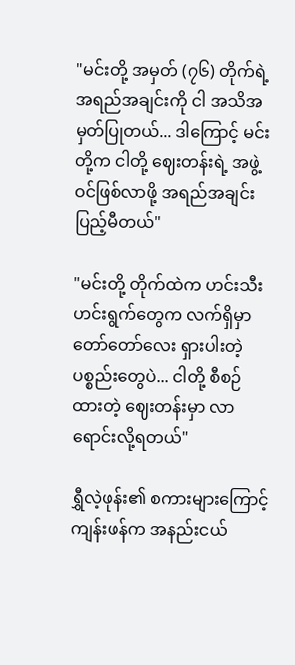"မင်းတို့ အမှတ် (၇၆) တိုက်ရဲ့ အရည်အချင်းကို ငါ အသိအမှတ်ပြုတယ်... ဒါကြောင့် မင်းတို့က ငါတို့ ဈေးတန်းရဲ့ အဖွဲ့ဝင်ဖြစ်လာဖို့ အရည်အချင်း ပြည့်မီတယ်"

"မင်းတို့ တိုက်ထဲက ဟင်းသီးဟင်းရွက်တွေက လက်ရှိမှာ တော်တော်လေး ရှားပါးတဲ့ ပစ္စည်းတွေပဲ... ငါတို့ စီစဉ်ထားတဲ့ ဈေးတန်းမှာ လာရောင်းလို့ရတယ်"

ရွှီလဲ့ဖုန်း၏ စကားများကြောင့် ကျန်းဖန်က အနည်းငယ်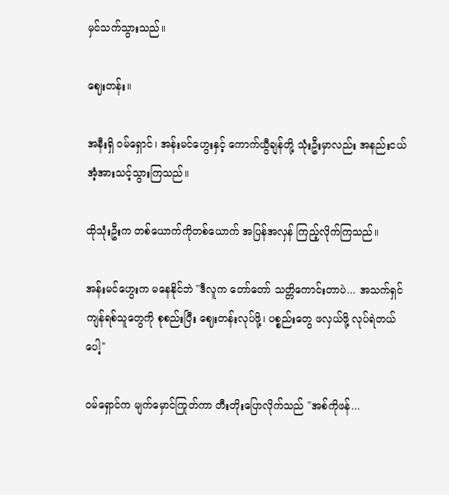မှင်သက်သွားသည်။

ဈေးတန်း။

အနီးရှိ ဝမ်ရှောင်၊ အန်းမင်ဟွေးနှင့် ကောက်ယွီချန်တို့ သုံးဦးမှာလည်း အနည်းငယ် အံ့အားသင့်သွားကြသည်။

ထိုသုံးဦးက တစ်ယောက်ကိုတစ်ယောက် အပြန်အလှန် ကြည့်လိုက်ကြသည်။

အန်းမင်ဟွေးက မနေနိုင်ဘဲ "ဒီလူက တော်တော် သတ္တိကောင်းတာပဲ... အသက်ရှင်ကျန်ရစ်သူတွေကို စုစည်းပြီး ဈေးတန်းလုပ်ဖို့၊ ပစ္စည်းတွေ ဖလှယ်ဖို့ လုပ်ရဲတယ်ပေါ့"

ဝမ်ရှောင်က မျက်မှောင်ကြုတ်ကာ တီးတိုးပြောလိုက်သည် "အစ်ကိုဖန်...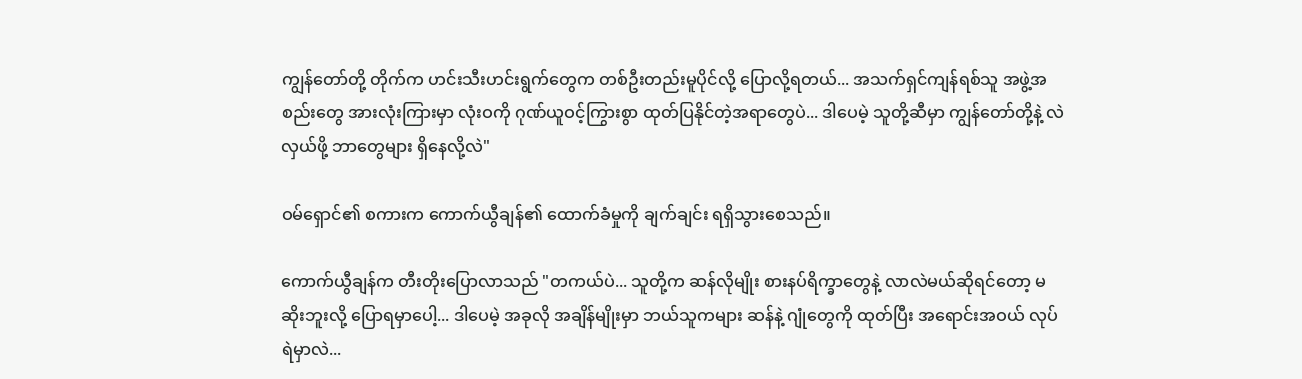ကျွန်တော်တို့ တိုက်က ဟင်းသီးဟင်းရွက်တွေက တစ်ဦးတည်းမူပိုင်လို့ ပြောလို့ရတယ်... အသက်ရှင်ကျန်ရစ်သူ အဖွဲ့အစည်းတွေ အားလုံးကြားမှာ လုံးဝကို ဂုဏ်ယူဝင့်ကြွားစွာ ထုတ်ပြနိုင်တဲ့အရာတွေပဲ... ဒါပေမဲ့ သူတို့ဆီမှာ ကျွန်တော်တို့နဲ့ လဲလှယ်ဖို့ ဘာတွေများ ရှိနေလို့လဲ"

ဝမ်ရှောင်၏ စကားက ကောက်ယွီချန်၏ ထောက်ခံမှုကို ချက်ချင်း ရရှိသွားစေသည်။

ကောက်ယွီချန်က တီးတိုးပြောလာသည် "တကယ်ပဲ... သူတို့က ဆန်လိုမျိုး စားနပ်ရိက္ခာတွေနဲ့ လာလဲမယ်ဆိုရင်တော့ မဆိုးဘူးလို့ ပြောရမှာပေါ့... ဒါပေမဲ့ အခုလို အချိန်မျိုးမှာ ဘယ်သူကများ ဆန်နဲ့ ဂျုံတွေကို ထုတ်ပြီး အရောင်းအဝယ် လုပ်ရဲမှာလဲ...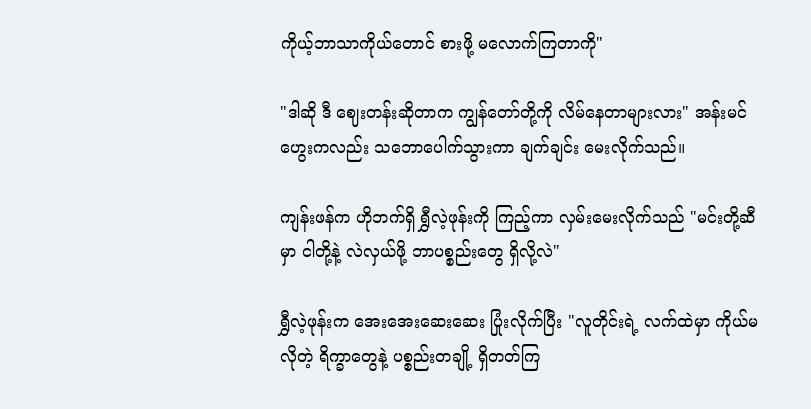ကိုယ့်ဘာသာကိုယ်တောင် စားဖို့ မလောက်ကြတာကို"

"ဒါဆို ဒီ ဈေးတန်းဆိုတာက ကျွန်တော်တို့ကို လိမ်နေတာများလား" အန်းမင်ဟွေးကလည်း သဘောပေါက်သွားကာ ချက်ချင်း မေးလိုက်သည်။

ကျန်းဖန်က ဟိုဘက်ရှိ ရွှီလဲ့ဖုန်းကို ကြည့်ကာ လှမ်းမေးလိုက်သည် "မင်းတို့ဆီမှာ ငါတို့နဲ့ လဲလှယ်ဖို့ ဘာပစ္စည်းတွေ ရှိလို့လဲ"

ရွှီလဲ့ဖုန်းက အေးအေးဆေးဆေး ပြုံးလိုက်ပြီး "လူတိုင်းရဲ့ လက်ထဲမှာ ကိုယ်မလိုတဲ့ ရိက္ခာတွေနဲ့ ပစ္စည်းတချို့ ရှိတတ်ကြ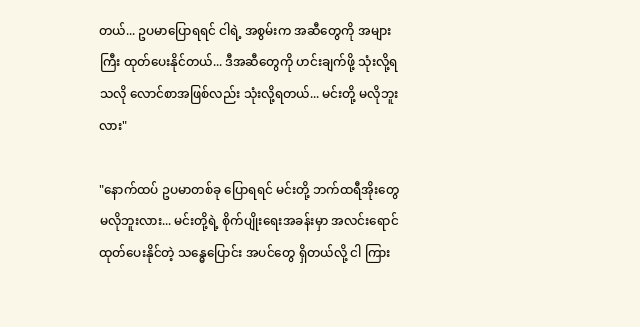တယ်... ဥပမာပြောရရင် ငါရဲ့ အစွမ်းက အဆီတွေကို အများကြီး ထုတ်ပေးနိုင်တယ်... ဒီအဆီတွေကို ဟင်းချက်ဖို့ သုံးလို့ရသလို လောင်စာအဖြစ်လည်း သုံးလို့ရတယ်... မင်းတို့ မလိုဘူးလား"

"နောက်ထပ် ဥပမာတစ်ခု ပြောရရင် မင်းတို့ ဘက်ထရီအိုးတွေ မလိုဘူးလား... မင်းတို့ရဲ့ စိုက်ပျိုးရေးအခန်းမှာ အလင်းရောင် ထုတ်ပေးနိုင်တဲ့ သန္ဓေပြောင်း အပင်တွေ ရှိတယ်လို့ ငါ ကြား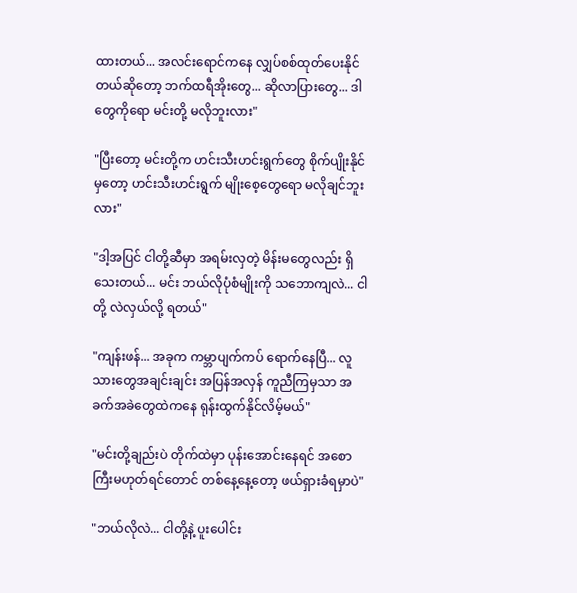ထားတယ်... အလင်းရောင်ကနေ လျှပ်စစ်ထုတ်ပေးနိုင်တယ်ဆိုတော့ ဘက်ထရီအိုးတွေ... ဆိုလာပြားတွေ... ဒါတွေကိုရော မင်းတို့ မလိုဘူးလား"

"ပြီးတော့ မင်းတို့က ဟင်းသီးဟင်းရွက်တွေ စိုက်ပျိုးနိုင်မှတော့ ဟင်းသီးဟင်းရွက် မျိုးစေ့တွေရော မလိုချင်ဘူးလား"

"ဒါ့အပြင် ငါတို့ဆီမှာ အရမ်းလှတဲ့ မိန်းမတွေလည်း ရှိသေးတယ်... မင်း ဘယ်လိုပုံစံမျိုးကို သဘောကျလဲ... ငါတို့ လဲလှယ်လို့ ရတယ်"

"ကျန်းဖန်... အခုက ကမ္ဘာပျက်ကပ် ရောက်နေပြီ... လူသားတွေအချင်းချင်း အပြန်အလှန် ကူညီကြမှသာ အခက်အခဲတွေထဲကနေ ရုန်းထွက်နိုင်လိမ့်မယ်"

"မင်းတို့ချည်းပဲ တိုက်ထဲမှာ ပုန်းအောင်းနေရင် အစောကြီးမဟုတ်ရင်တောင် တစ်နေ့နေ့တော့ ဖယ်ရှားခံရမှာပဲ"

"ဘယ်လိုလဲ... ငါတို့နဲ့ ပူးပေါင်း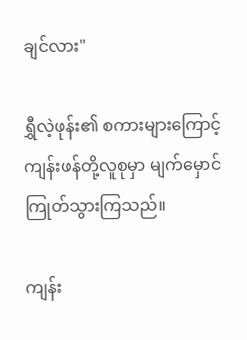ချင်လား"

ရွှီလဲ့ဖုန်း၏ စကားများကြောင့် ကျန်းဖန်တို့လူစုမှာ မျက်မှောင်ကြုတ်သွားကြသည်။

ကျန်း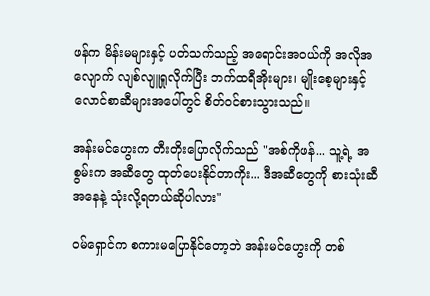ဖန်က မိန်းမများနှင့် ပတ်သက်သည့် အရောင်းအဝယ်ကို အလိုအလျောက် လျစ်လျူရှုလိုက်ပြီး ဘက်ထရီအိုးများ၊ မျိုးစေ့များနှင့် လောင်စာဆီများအပေါ်တွင် စိတ်ဝင်စားသွားသည်။

အန်းမင်ဟွေးက တီးတိုးပြောလိုက်သည် "အစ်ကိုဖန်... သူ့ရဲ့ အစွမ်းက အဆီတွေ ထုတ်ပေးနိုင်တာကိုး... ဒီအဆီတွေကို စားသုံးဆီအနေနဲ့ သုံးလို့ရတယ်ဆိုပါလား"

ဝမ်ရှောင်က စကားမပြောနိုင်တော့ဘဲ အန်းမင်ဟွေးကို တစ်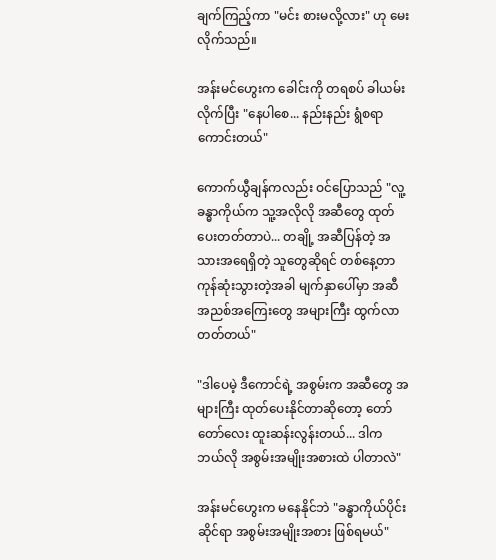ချက်ကြည့်ကာ "မင်း စားမလို့လား" ဟု မေးလိုက်သည်။

အန်းမင်ဟွေးက ခေါင်းကို တရစပ် ခါယမ်းလိုက်ပြီး "နေပါစေ... နည်းနည်း ရွံစရာကောင်းတယ်"

ကောက်ယွီချန်ကလည်း ဝင်ပြောသည် "လူ့ခန္ဓာကိုယ်က သူ့အလိုလို အဆီတွေ ထုတ်ပေးတတ်တာပဲ... တချို့ အဆီပြန်တဲ့ အသားအရေရှိတဲ့ သူတွေဆိုရင် တစ်နေ့တာ ကုန်ဆုံးသွားတဲ့အခါ မျက်နှာပေါ်မှာ အဆီအညစ်အကြေးတွေ အများကြီး ထွက်လာတတ်တယ်"

"ဒါပေမဲ့ ဒီကောင်ရဲ့ အစွမ်းက အဆီတွေ အများကြီး ထုတ်ပေးနိုင်တာဆိုတော့ တော်တော်လေး ထူးဆန်းလွန်းတယ်... ဒါက ဘယ်လို အစွမ်းအမျိုးအစားထဲ ပါတာလဲ"

အန်းမင်ဟွေးက မနေနိုင်ဘဲ "ခန္ဓာကိုယ်ပိုင်းဆိုင်ရာ အစွမ်းအမျိုးအစား ဖြစ်ရမယ်"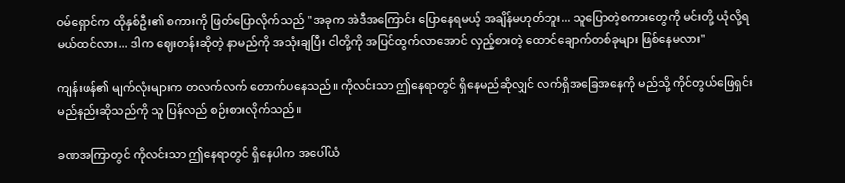ဝမ်ရှောင်က ထိုနှစ်ဦး၏ စကားကို ဖြတ်ပြောလိုက်သည် "အခုက အဲဒီအကြောင်း ပြောနေရမယ့် အချိန်မဟုတ်ဘူး... သူပြောတဲ့စကားတွေကို မင်းတို့ ယုံလို့ရမယ်ထင်လား... ဒါက ဈေးတန်းဆိုတဲ့ နာမည်ကို အသုံးချပြီး ငါတို့ကို အပြင်ထွက်လာအောင် လှည့်စားတဲ့ ထောင်ချောက်တစ်ခုများ ဖြစ်နေမလား"

ကျန်းဖန်၏ မျက်လုံးများက တလက်လက် တောက်ပနေသည်။ ကိုလင်းသာ ဤနေရာတွင် ရှိနေမည်ဆိုလျှင် လက်ရှိအခြေအနေကို မည်သို့ ကိုင်တွယ်ဖြေရှင်းမည်နည်းဆိုသည်ကို သူ ပြန်လည် စဉ်းစားလိုက်သည်။

ခဏအကြာတွင် ကိုလင်းသာ ဤနေရာတွင် ရှိနေပါက အပေါ်ယံ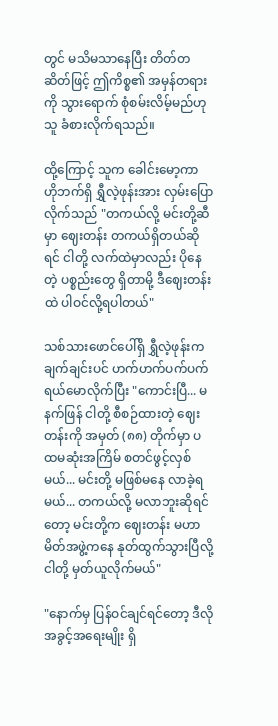တွင် မသိမသာနေပြီး တိတ်တဆိတ်ဖြင့် ဤကိစ္စ၏ အမှန်တရားကို သွားရောက် စုံစမ်းလိမ့်မည်ဟု သူ ခံစားလိုက်ရသည်။

ထို့ကြောင့် သူက ခေါင်းမော့ကာ ဟိုဘက်ရှိ ရွှီလဲ့ဖုန်းအား လှမ်းပြောလိုက်သည် "တကယ်လို့ မင်းတို့ဆီမှာ ဈေးတန်း တကယ်ရှိတယ်ဆိုရင် ငါတို့ လက်ထဲမှာလည်း ပိုနေတဲ့ ပစ္စည်းတွေ ရှိတာမို့ ဒီဈေးတန်းထဲ ပါဝင်လို့ရပါတယ်"

သစ်သားဖောင်ပေါ်ရှိ ရွှီလဲ့ဖုန်းက ချက်ချင်းပင် ဟက်ဟက်ပက်ပက် ရယ်မောလိုက်ပြီး "ကောင်းပြီ... မနက်ဖြန် ငါတို့ စီစဉ်ထားတဲ့ ဈေးတန်းကို အမှတ် (၈၈) တိုက်မှာ ပထမဆုံးအကြိမ် စတင်ဖွင့်လှစ်မယ်... မင်းတို့ မဖြစ်မနေ လာခဲ့ရမယ်... တကယ်လို့ မလာဘူးဆိုရင်တော့ မင်းတို့က ဈေးတန်း မဟာမိတ်အဖွဲ့ကနေ နုတ်ထွက်သွားပြီလို့ ငါတို့ မှတ်ယူလိုက်မယ်"

"နောက်မှ ပြန်ဝင်ချင်ရင်တော့ ဒီလိုအခွင့်အရေးမျိုး ရှိ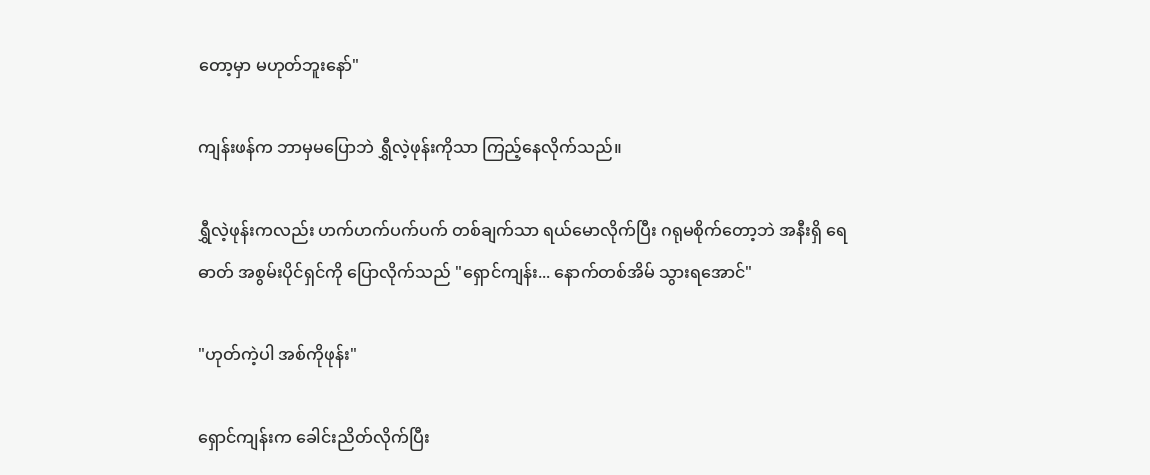တော့မှာ မဟုတ်ဘူးနော်"

ကျန်းဖန်က ဘာမှမပြောဘဲ ရွှီလဲ့ဖုန်းကိုသာ ကြည့်နေလိုက်သည်။

ရွှီလဲ့ဖုန်းကလည်း ဟက်ဟက်ပက်ပက် တစ်ချက်သာ ရယ်မောလိုက်ပြီး ဂရုမစိုက်တော့ဘဲ အနီးရှိ ရေဓာတ် အစွမ်းပိုင်ရှင်ကို ပြောလိုက်သည် "ရှောင်ကျန်း... နောက်တစ်အိမ် သွားရအောင်"

"ဟုတ်ကဲ့ပါ အစ်ကိုဖုန်း"

ရှောင်ကျန်းက ခေါင်းညိတ်လိုက်ပြီး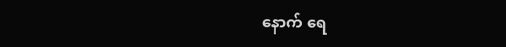နောက် ရေ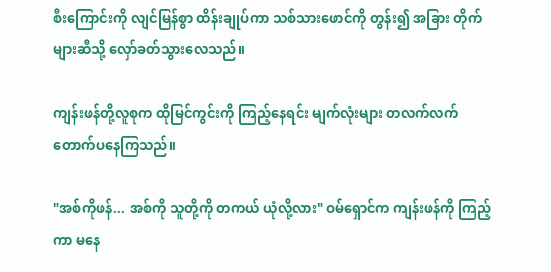စီးကြောင်းကို လျင်မြန်စွာ ထိန်းချုပ်ကာ သစ်သားဖောင်ကို တွန်း၍ အခြား တိုက်များဆီသို့ လှော်ခတ်သွားလေသည်။

ကျန်းဖန်တို့လူစုက ထိုမြင်ကွင်းကို ကြည့်နေရင်း မျက်လုံးများ တလက်လက် တောက်ပနေကြသည်။

"အစ်ကိုဖန်... အစ်ကို သူတို့ကို တကယ် ယုံလို့လား" ဝမ်ရှောင်က ကျန်းဖန်ကို ကြည့်ကာ မနေ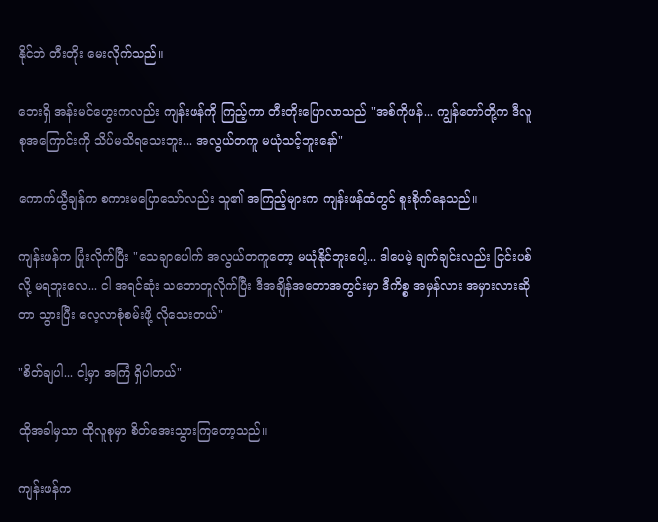နိုင်ဘဲ တီးတိုး မေးလိုက်သည်။

ဘေးရှိ အန်းမင်ဟွေးကလည်း ကျန်းဖန်ကို ကြည့်ကာ တီးတိုးပြောလာသည် "အစ်ကိုဖန်... ကျွန်တော်တို့က ဒီလူစုအကြောင်းကို သိပ်မသိရသေးဘူး... အလွယ်တကူ မယုံသင့်ဘူးနော်"

ကောက်ယွီချန်က စကားမပြောသော်လည်း သူ၏ အကြည့်များက ကျန်းဖန်ထံတွင် စူးစိုက်နေသည်။

ကျန်းဖန်က ပြုံးလိုက်ပြီး "သေချာပေါက် အလွယ်တကူတော့ မယုံနိုင်ဘူးပေါ့... ဒါပေမဲ့ ချက်ချင်းလည်း ငြင်းပစ်လို့ မရဘူးလေ... ငါ အရင်ဆုံး သဘောတူလိုက်ပြီး ဒီအချိန်အတောအတွင်းမှာ ဒီကိစ္စ အမှန်လား အမှားလားဆိုတာ သွားပြီး လေ့လာစုံစမ်းဖို့ လိုသေးတယ်"

"စိတ်ချပါ... ငါ့မှာ အကြံ ရှိပါတယ်"

ထိုအခါမှသာ ထိုလူစုမှာ စိတ်အေးသွားကြတော့သည်။

ကျန်းဖန်က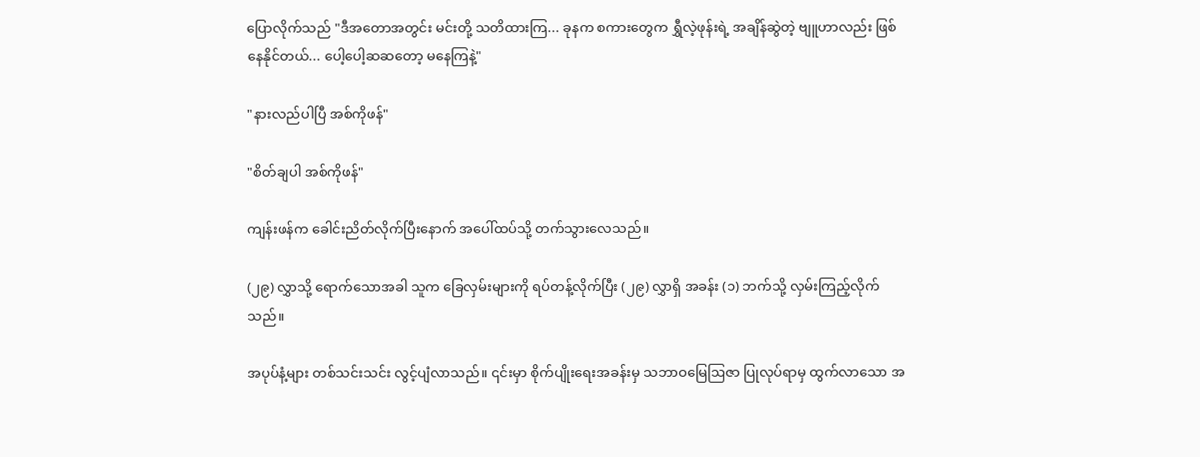ပြောလိုက်သည် "ဒီအတောအတွင်း မင်းတို့ သတိထားကြ... ခုနက စကားတွေက ရွှီလဲ့ဖုန်းရဲ့ အချိန်ဆွဲတဲ့ ဗျူဟာလည်း ဖြစ်နေနိုင်တယ်... ပေါ့ပေါ့ဆဆတော့ မနေကြနဲ့"

"နားလည်ပါပြီ အစ်ကိုဖန်"

"စိတ်ချပါ အစ်ကိုဖန်"

ကျန်းဖန်က ခေါင်းညိတ်လိုက်ပြီးနောက် အပေါ်ထပ်သို့ တက်သွားလေသည်။

(၂၉) လွှာသို့ ရောက်သောအခါ သူက ခြေလှမ်းများကို ရပ်တန့်လိုက်ပြီး (၂၉) လွှာရှိ အခန်း (၁) ဘက်သို့ လှမ်းကြည့်လိုက်သည်။

အပုပ်နံ့များ တစ်သင်းသင်း လွင့်ပျံလာသည်။ ၎င်းမှာ စိုက်ပျိုးရေးအခန်းမှ သဘာဝမြေဩဇာ ပြုလုပ်ရာမှ ထွက်လာသော အ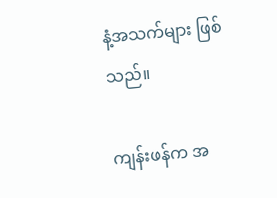နံ့အသက်များ ဖြစ်သည်။

ကျန်းဖန်က အ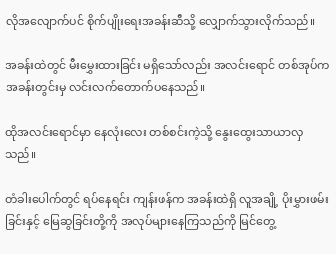လိုအလျောက်ပင် စိုက်ပျိုးရေးအခန်းဆီသို့ လျှောက်သွားလိုက်သည်။

အခန်းထဲတွင် မီးမွှေးထားခြင်း မရှိသော်လည်း အလင်းရောင် တစ်အုပ်က အခန်းတွင်းမှ လင်းလက်တောက်ပနေသည်။

ထိုအလင်းရောင်မှာ နေလုံးလေး တစ်စင်းကဲ့သို့ နွေးထွေးသာယာလှသည်။

တံခါးပေါက်တွင် ရပ်နေရင်း ကျန်းဖန်က အခန်းထဲရှိ လူအချို့ ပိုးမွှားဖမ်းခြင်းနှင့် မြေဆွခြင်းတို့ကို အလုပ်များနေကြသည်ကို မြင်တွေ့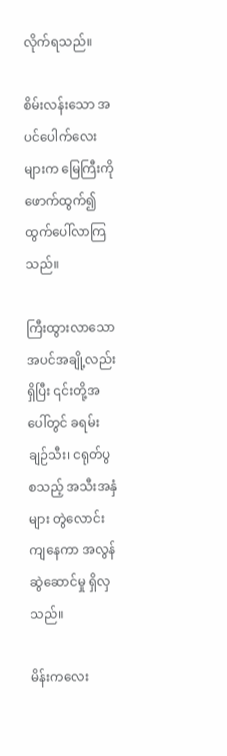လိုက်ရသည်။

စိမ်းလန်းသော အပင်ပေါက်လေးများက မြေကြီးကို ဖောက်ထွက်၍ ထွက်ပေါ်လာကြသည်။

ကြီးထွားလာသော အပင်အချို့လည်း ရှိပြီး ၎င်းတို့အပေါ်တွင် ခရမ်းချဉ်သီး၊ ငရုတ်ပွ စသည့် အသီးအနှံများ တွဲလောင်းကျနေကာ အလွန် ဆွဲဆောင်မှု ရှိလှသည်။

မိန်းကလေး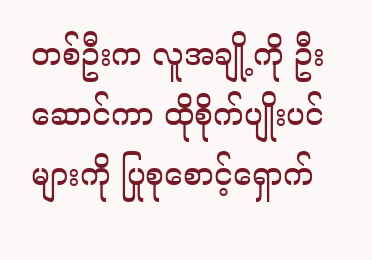တစ်ဦးက လူအချို့ကို ဦးဆောင်ကာ ထိုစိုက်ပျိုးပင်များကို ပြုစုစောင့်ရှောက်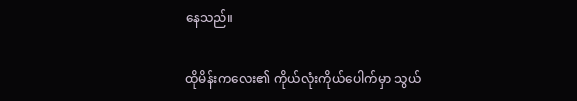နေသည်။

ထိုမိန်းကလေး၏ ကိုယ်လုံးကိုယ်ပေါက်မှာ သွယ်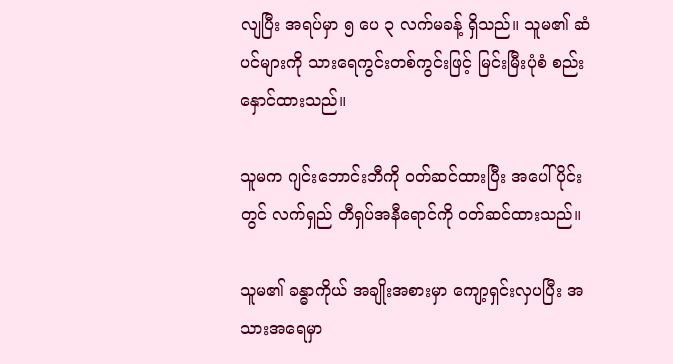လျပြီး အရပ်မှာ ၅ ပေ ၃ လက်မခန့် ရှိသည်။ သူမ၏ ဆံပင်များကို သားရေကွင်းတစ်ကွင်းဖြင့် မြင်းမြီးပုံစံ စည်းနှောင်ထားသည်။

သူမက ဂျင်းဘောင်းဘီကို ဝတ်ဆင်ထားပြီး အပေါ်ပိုင်းတွင် လက်ရှည် တီရှပ်အနီရောင်ကို ဝတ်ဆင်ထားသည်။

သူမ၏ ခန္ဓာကိုယ် အချိုးအစားမှာ ကျော့ရှင်းလှပပြီး အသားအရေမှာ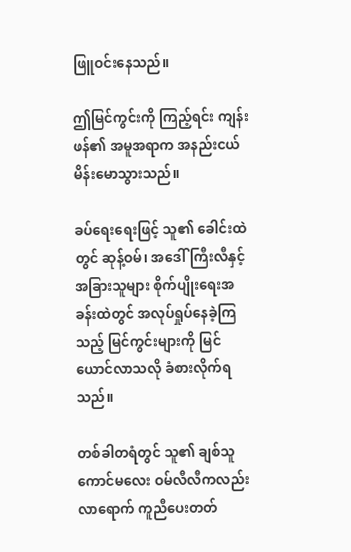ဖြူဝင်းနေသည်။

ဤမြင်ကွင်းကို ကြည့်ရင်း ကျန်းဖန်၏ အမူအရာက အနည်းငယ် မိန်းမောသွားသည်။

ခပ်ရေးရေးဖြင့် သူ၏ ခေါင်းထဲတွင် ဆုန့်ဝမ်၊ အဒေါ်ကြီးလီနှင့် အခြားသူများ စိုက်ပျိုးရေးအခန်းထဲတွင် အလုပ်ရှုပ်နေခဲ့ကြသည့် မြင်ကွင်းများကို မြင်ယောင်လာသလို ခံစားလိုက်ရသည်။

တစ်ခါတရံတွင် သူ၏ ချစ်သူကောင်မလေး ဝမ်လီလီကလည်း လာရောက် ကူညီပေးတတ်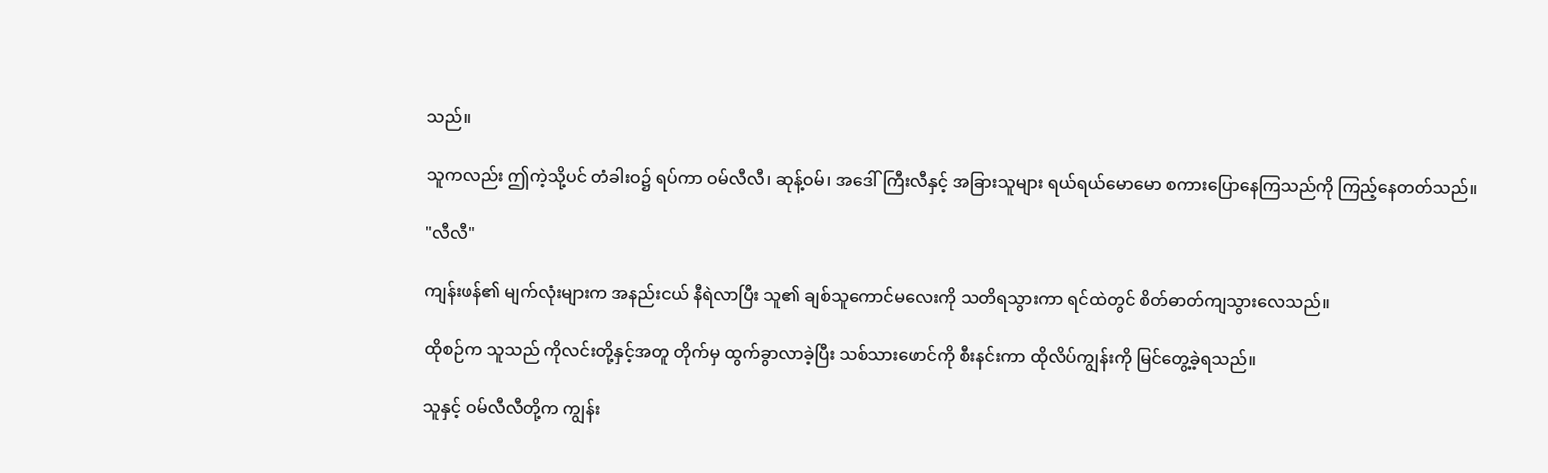သည်။

သူကလည်း ဤကဲ့သို့ပင် တံခါးဝ၌ ရပ်ကာ ဝမ်လီလီ၊ ဆုန့်ဝမ်၊ အဒေါ်ကြီးလီနှင့် အခြားသူများ ရယ်ရယ်မောမော စကားပြောနေကြသည်ကို ကြည့်နေတတ်သည်။

"လီလီ"

ကျန်းဖန်၏ မျက်လုံးများက အနည်းငယ် နီရဲလာပြီး သူ၏ ချစ်သူကောင်မလေးကို သတိရသွားကာ ရင်ထဲတွင် စိတ်ဓာတ်ကျသွားလေသည်။

ထိုစဉ်က သူသည် ကိုလင်းတို့နှင့်အတူ တိုက်မှ ထွက်ခွာလာခဲ့ပြီး သစ်သားဖောင်ကို စီးနင်းကာ ထိုလိပ်ကျွန်းကို မြင်တွေ့ခဲ့ရသည်။

သူနှင့် ဝမ်လီလီတို့က ကျွန်း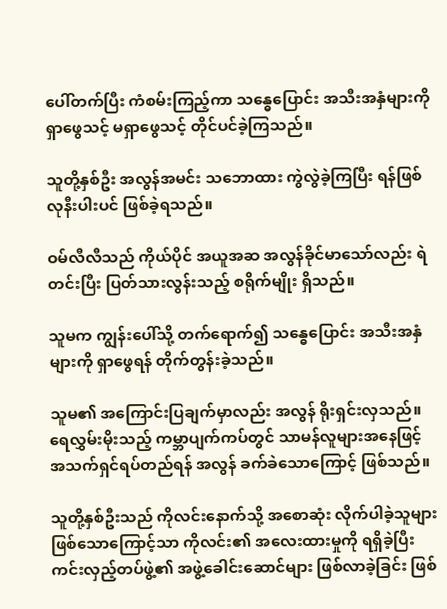ပေါ်တက်ပြီး ကံစမ်းကြည့်ကာ သန္ဓေပြောင်း အသီးအနှံများကို ရှာဖွေသင့် မရှာဖွေသင့် တိုင်ပင်ခဲ့ကြသည်။

သူတို့နှစ်ဦး အလွန်အမင်း သဘောထား ကွဲလွဲခဲ့ကြပြီး ရန်ဖြစ်လုနီးပါးပင် ဖြစ်ခဲ့ရသည်။

ဝမ်လီလီသည် ကိုယ်ပိုင် အယူအဆ အလွန်ခိုင်မာသော်လည်း ရဲတင်းပြီး ပြတ်သားလွန်းသည့် စရိုက်မျိုး ရှိသည်။

သူမက ကျွန်းပေါ်သို့ တက်ရောက်၍ သန္ဓေပြောင်း အသီးအနှံများကို ရှာဖွေရန် တိုက်တွန်းခဲ့သည်။

သူမ၏ အကြောင်းပြချက်မှာလည်း အလွန် ရိုးရှင်းလှသည်။ ရေလွှမ်းမိုးသည့် ကမ္ဘာပျက်ကပ်တွင် သာမန်လူများအနေဖြင့် အသက်ရှင်ရပ်တည်ရန် အလွန် ခက်ခဲသောကြောင့် ဖြစ်သည်။

သူတို့နှစ်ဦးသည် ကိုလင်းနောက်သို့ အစောဆုံး လိုက်ပါခဲ့သူများ ဖြစ်သောကြောင့်သာ ကိုလင်း၏ အလေးထားမှုကို ရရှိခဲ့ပြီး ကင်းလှည့်တပ်ဖွဲ့၏ အဖွဲ့ခေါင်းဆောင်များ ဖြစ်လာခဲ့ခြင်း ဖြစ်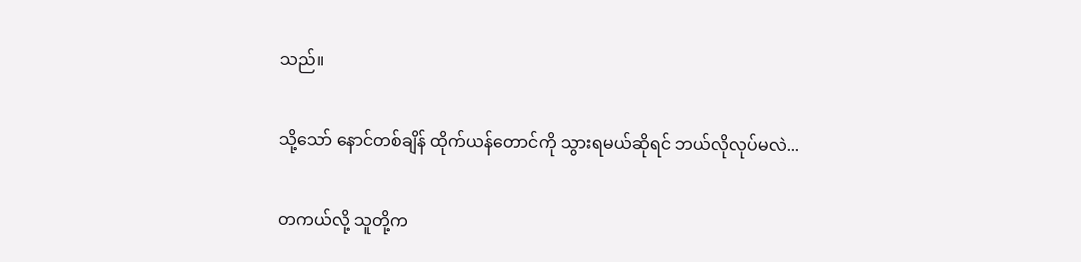သည်။

သို့သော် နောင်တစ်ချိန် ထိုက်ယန်တောင်ကို သွားရမယ်ဆိုရင် ဘယ်လိုလုပ်မလဲ...

တကယ်လို့ သူတို့က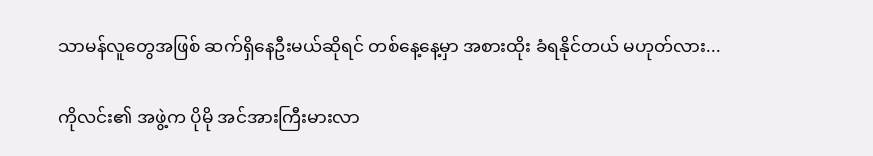သာမန်လူတွေအဖြစ် ဆက်ရှိနေဦးမယ်ဆိုရင် တစ်နေ့နေ့မှာ အစားထိုး ခံရနိုင်တယ် မဟုတ်လား...

ကိုလင်း၏ အဖွဲ့က ပိုမို အင်အားကြီးမားလာ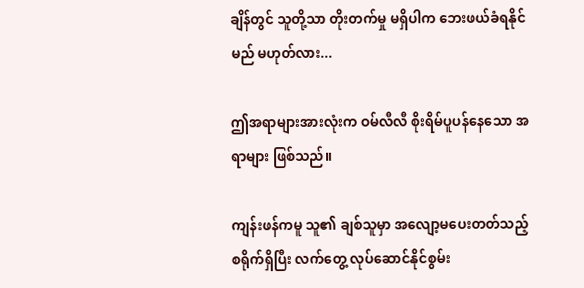ချိန်တွင် သူတို့သာ တိုးတက်မှု မရှိပါက ဘေးဖယ်ခံရနိုင်မည် မဟုတ်လား...

ဤအရာများအားလုံးက ဝမ်လီလီ စိုးရိမ်ပူပန်နေသော အရာများ ဖြစ်သည်။

ကျန်းဖန်ကမူ သူ၏ ချစ်သူမှာ အလျော့မပေးတတ်သည့် စရိုက်ရှိပြီး လက်တွေ့ လုပ်ဆောင်နိုင်စွမ်း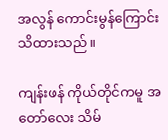အလွန် ကောင်းမွန်ကြောင်း သိထားသည်။

ကျန်းဖန် ကိုယ်တိုင်ကမူ အတော်လေး သိမ်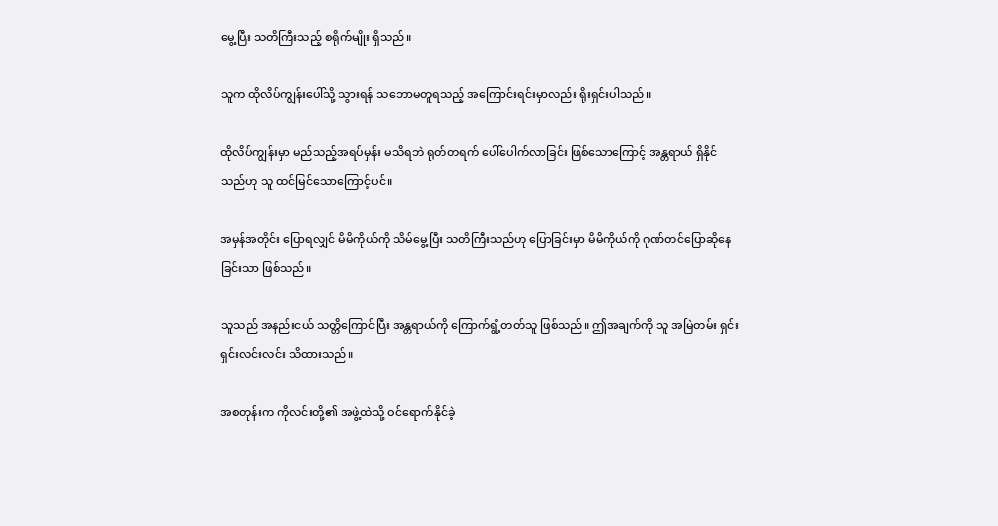မွေ့ပြီး သတိကြီးသည့် စရိုက်မျိုး ရှိသည်။

သူက ထိုလိပ်ကျွန်းပေါ်သို့ သွားရန် သဘောမတူရသည့် အကြောင်းရင်းမှာလည်း ရိုးရှင်းပါသည်။

ထိုလိပ်ကျွန်းမှာ မည်သည့်အရပ်မှန်း မသိရဘဲ ရုတ်တရက် ပေါ်ပေါက်လာခြင်း ဖြစ်သောကြောင့် အန္တရာယ် ရှိနိုင်သည်ဟု သူ ထင်မြင်သောကြောင့်ပင်။

အမှန်အတိုင်း ပြောရလျှင် မိမိကိုယ်ကို သိမ်မွေ့ပြီး သတိကြီးသည်ဟု ပြောခြင်းမှာ မိမိကိုယ်ကို ဂုဏ်တင်ပြောဆိုနေခြင်းသာ ဖြစ်သည်။

သူသည် အနည်းငယ် သတ္တိကြောင်ပြီး အန္တရာယ်ကို ကြောက်ရွံ့တတ်သူ ဖြစ်သည်။ ဤအချက်ကို သူ အမြဲတမ်း ရှင်းရှင်းလင်းလင်း သိထားသည်။

အစတုန်းက ကိုလင်းတို့၏ အဖွဲ့ထဲသို့ ဝင်ရောက်နိုင်ခဲ့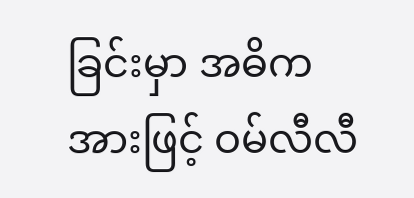ခြင်းမှာ အဓိကအားဖြင့် ဝမ်လီလီ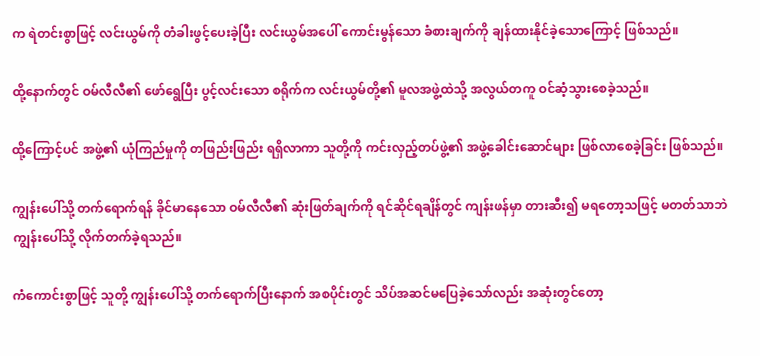က ရဲတင်းစွာဖြင့် လင်းယွမ်ကို တံခါးဖွင့်ပေးခဲ့ပြီး လင်းယွမ်အပေါ် ကောင်းမွန်သော ခံစားချက်ကို ချန်ထားနိုင်ခဲ့သောကြောင့် ဖြစ်သည်။

ထို့နောက်တွင် ဝမ်လီလီ၏ ဖော်ရွေပြီး ပွင့်လင်းသော စရိုက်က လင်းယွမ်တို့၏ မူလအဖွဲ့ထဲသို့ အလွယ်တကူ ဝင်ဆံ့သွားစေခဲ့သည်။

ထို့ကြောင့်ပင် အဖွဲ့၏ ယုံကြည်မှုကို တဖြည်းဖြည်း ရရှိလာကာ သူတို့ကို ကင်းလှည့်တပ်ဖွဲ့၏ အဖွဲ့ခေါင်းဆောင်များ ဖြစ်လာစေခဲ့ခြင်း ဖြစ်သည်။

ကျွန်းပေါ်သို့ တက်ရောက်ရန် ခိုင်မာနေသော ဝမ်လီလီ၏ ဆုံးဖြတ်ချက်ကို ရင်ဆိုင်ရချိန်တွင် ကျန်းဖန်မှာ တားဆီး၍ မရတော့သဖြင့် မတတ်သာဘဲ ကျွန်းပေါ်သို့ လိုက်တက်ခဲ့ရသည်။

ကံကောင်းစွာဖြင့် သူတို့ ကျွန်းပေါ်သို့ တက်ရောက်ပြီးနောက် အစပိုင်းတွင် သိပ်အဆင်မပြေခဲ့သော်လည်း အဆုံးတွင်တော့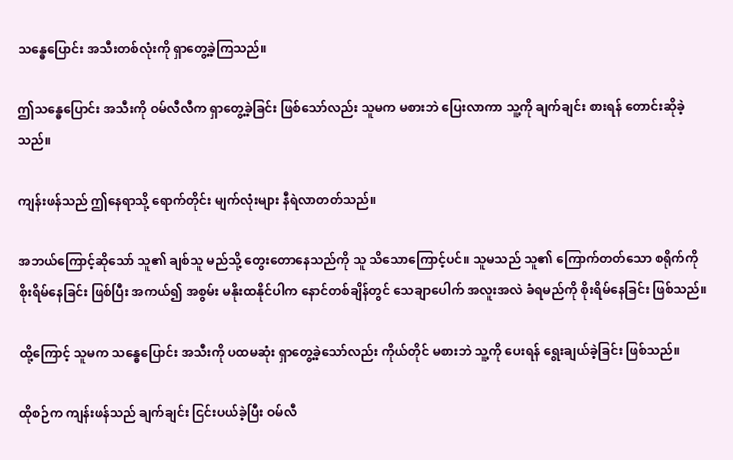သန္ဓေပြောင်း အသီးတစ်လုံးကို ရှာတွေ့ခဲ့ကြသည်။

ဤသန္ဓေပြောင်း အသီးကို ဝမ်လီလီက ရှာတွေ့ခဲ့ခြင်း ဖြစ်သော်လည်း သူမက မစားဘဲ ပြေးလာကာ သူ့ကို ချက်ချင်း စားရန် တောင်းဆိုခဲ့သည်။

ကျန်းဖန်သည် ဤနေရာသို့ ရောက်တိုင်း မျက်လုံးများ နီရဲလာတတ်သည်။

အဘယ်ကြောင့်ဆိုသော် သူ၏ ချစ်သူ မည်သို့ တွေးတောနေသည်ကို သူ သိသောကြောင့်ပင်။ သူမသည် သူ၏ ကြောက်တတ်သော စရိုက်ကို စိုးရိမ်နေခြင်း ဖြစ်ပြီး အကယ်၍ အစွမ်း မနိုးထနိုင်ပါက နောင်တစ်ချိန်တွင် သေချာပေါက် အလူးအလဲ ခံရမည်ကို စိုးရိမ်နေခြင်း ဖြစ်သည်။

ထို့ကြောင့် သူမက သန္ဓေပြောင်း အသီးကို ပထမဆုံး ရှာတွေ့ခဲ့သော်လည်း ကိုယ်တိုင် မစားဘဲ သူ့ကို ပေးရန် ရွေးချယ်ခဲ့ခြင်း ဖြစ်သည်။

ထိုစဉ်က ကျန်းဖန်သည် ချက်ချင်း ငြင်းပယ်ခဲ့ပြီး ဝမ်လီ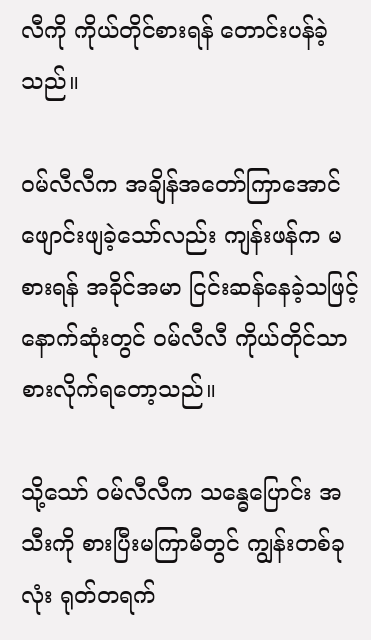လီကို ကိုယ်တိုင်စားရန် တောင်းပန်ခဲ့သည်။

ဝမ်လီလီက အချိန်အတော်ကြာအောင် ဖျောင်းဖျခဲ့သော်လည်း ကျန်းဖန်က မစားရန် အခိုင်အမာ ငြင်းဆန်နေခဲ့သဖြင့် နောက်ဆုံးတွင် ဝမ်လီလီ ကိုယ်တိုင်သာ စားလိုက်ရတော့သည်။

သို့သော် ဝမ်လီလီက သန္ဓေပြောင်း အသီးကို စားပြီးမကြာမီတွင် ကျွန်းတစ်ခုလုံး ရုတ်တရက်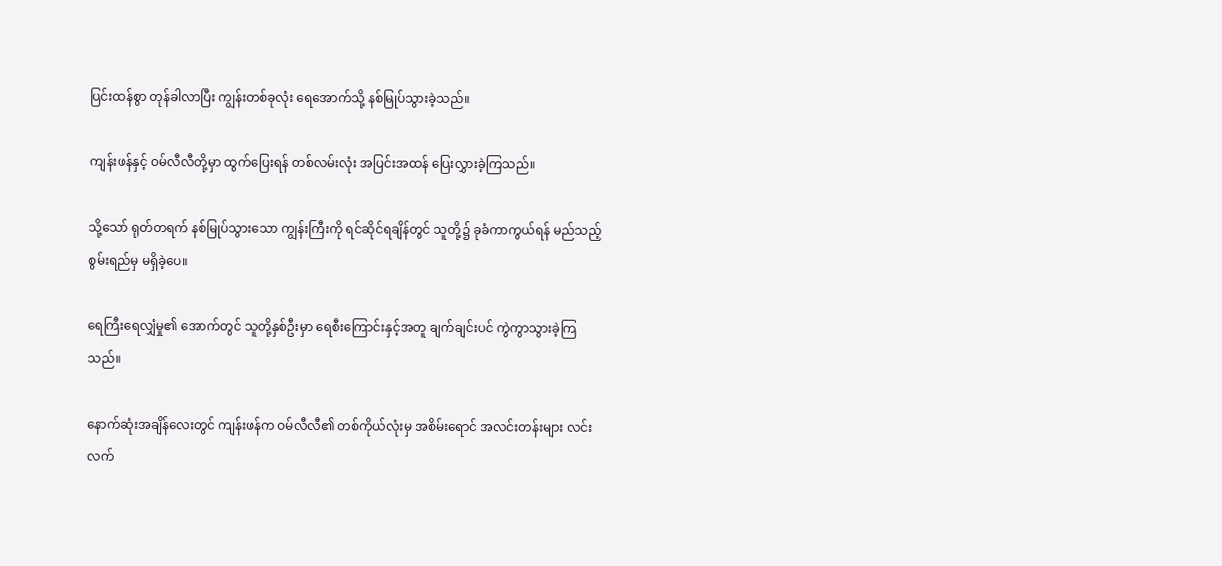ပြင်းထန်စွာ တုန်ခါလာပြီး ကျွန်းတစ်ခုလုံး ရေအောက်သို့ နစ်မြုပ်သွားခဲ့သည်။

ကျန်းဖန်နှင့် ဝမ်လီလီတို့မှာ ထွက်ပြေးရန် တစ်လမ်းလုံး အပြင်းအထန် ပြေးလွှားခဲ့ကြသည်။

သို့သော် ရုတ်တရက် နစ်မြုပ်သွားသော ကျွန်းကြီးကို ရင်ဆိုင်ရချိန်တွင် သူတို့၌ ခုခံကာကွယ်ရန် မည်သည့် စွမ်းရည်မှ မရှိခဲ့ပေ။

ရေကြီးရေလျှံမှု၏ အောက်တွင် သူတို့နှစ်ဦးမှာ ရေစီးကြောင်းနှင့်အတူ ချက်ချင်းပင် ကွဲကွာသွားခဲ့ကြသည်။

နောက်ဆုံးအချိန်လေးတွင် ကျန်းဖန်က ဝမ်လီလီ၏ တစ်ကိုယ်လုံးမှ အစိမ်းရောင် အလင်းတန်းများ လင်းလက်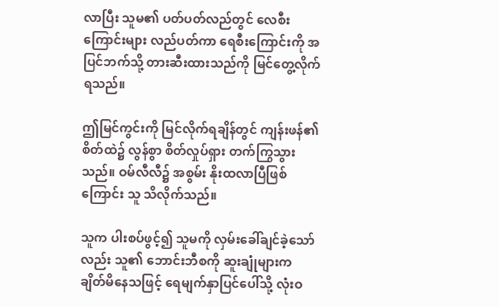လာပြီး သူမ၏ ပတ်ပတ်လည်တွင် လေစီးကြောင်းများ လည်ပတ်ကာ ရေစီးကြောင်းကို အပြင်ဘက်သို့ တားဆီးထားသည်ကို မြင်တွေ့လိုက်ရသည်။

ဤမြင်ကွင်းကို မြင်လိုက်ရချိန်တွင် ကျန်းဖန်၏ စိတ်ထဲ၌ လွန်စွာ စိတ်လှုပ်ရှား တက်ကြွသွားသည်။ ဝမ်လီလီ၌ အစွမ်း နိုးထလာပြီဖြစ်ကြောင်း သူ သိလိုက်သည်။

သူက ပါးစပ်ဖွင့်၍ သူမကို လှမ်းခေါ်ချင်ခဲ့သော်လည်း သူ၏ ဘောင်းဘီစကို ဆူးချုံများက ချိတ်မိနေသဖြင့် ရေမျက်နှာပြင်ပေါ်သို့ လုံးဝ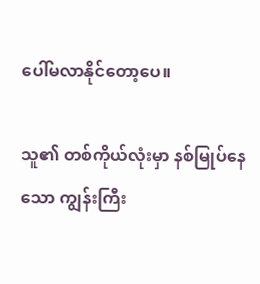ပေါ်မလာနိုင်တော့ပေ။

သူ၏ တစ်ကိုယ်လုံးမှာ နစ်မြုပ်နေသော ကျွန်းကြီး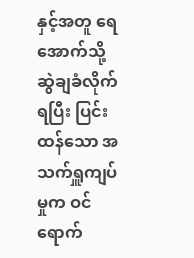နှင့်အတူ ရေအောက်သို့ ဆွဲချခံလိုက်ရပြီး ပြင်းထန်သော အသက်ရှူကျပ်မှုက ဝင်ရောက်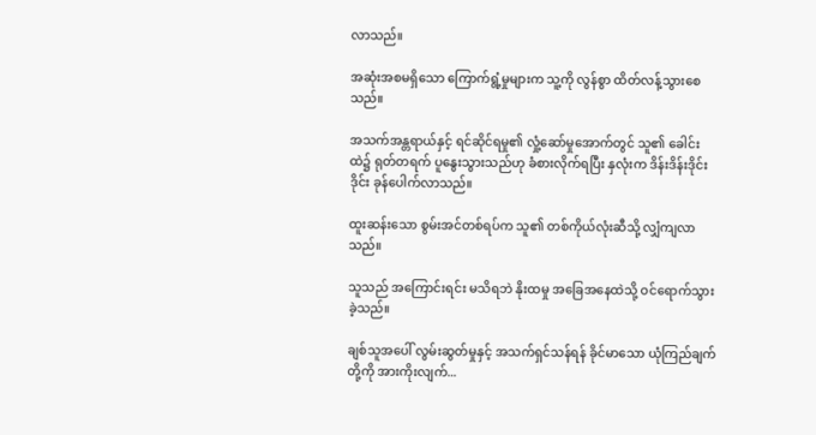လာသည်။

အဆုံးအစမရှိသော ကြောက်ရွံ့မှုများက သူ့ကို လွန်စွာ ထိတ်လန့်သွားစေသည်။

အသက်အန္တရာယ်နှင့် ရင်ဆိုင်ရမှု၏ လှုံ့ဆော်မှုအောက်တွင် သူ၏ ခေါင်းထဲ၌ ရုတ်တရက် ပူနွေးသွားသည်ဟု ခံစားလိုက်ရပြီး နှလုံးက ဒိန်းဒိန်းဒိုင်းဒိုင်း ခုန်ပေါက်လာသည်။

ထူးဆန်းသော စွမ်းအင်တစ်ရပ်က သူ၏ တစ်ကိုယ်လုံးဆီသို့ လျှံကျလာသည်။

သူသည် အကြောင်းရင်း မသိရဘဲ နိုးထမှု အခြေအနေထဲသို့ ဝင်ရောက်သွားခဲ့သည်။

ချစ်သူအပေါ် လွမ်းဆွတ်မှုနှင့် အသက်ရှင်သန်ရန် ခိုင်မာသော ယုံကြည်ချက်တို့ကို အားကိုးလျက်...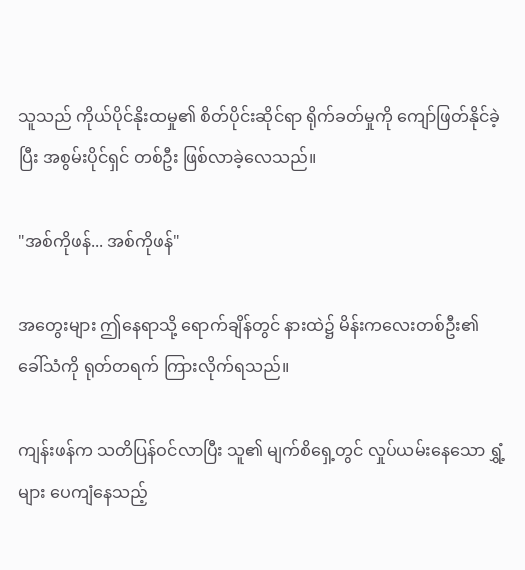သူသည် ကိုယ်ပိုင်နိုးထမှု၏ စိတ်ပိုင်းဆိုင်ရာ ရိုက်ခတ်မှုကို ကျော်ဖြတ်နိုင်ခဲ့ပြီး အစွမ်းပိုင်ရှင် တစ်ဦး ဖြစ်လာခဲ့လေသည်။

"အစ်ကိုဖန်... အစ်ကိုဖန်"

အတွေးများ ဤနေရာသို့ ရောက်ချိန်တွင် နားထဲ၌ မိန်းကလေးတစ်ဦး၏ ခေါ်သံကို ရုတ်တရက် ကြားလိုက်ရသည်။

ကျန်းဖန်က သတိပြန်ဝင်လာပြီး သူ၏ မျက်စိရှေ့တွင် လှုပ်ယမ်းနေသော ရွှံ့များ ပေကျံနေသည့်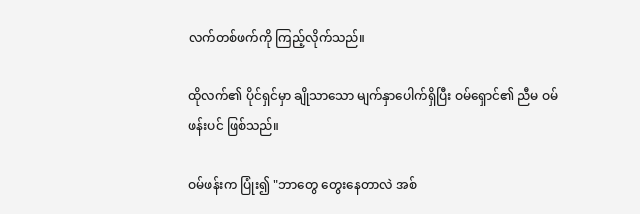လက်တစ်ဖက်ကို ကြည့်လိုက်သည်။

ထိုလက်၏ ပိုင်ရှင်မှာ ချိုသာသော မျက်နှာပေါက်ရှိပြီး ဝမ်ရှောင်၏ ညီမ ဝမ်ဖန်းပင် ဖြစ်သည်။

ဝမ်ဖန်းက ပြုံး၍ "ဘာတွေ တွေးနေတာလဲ အစ်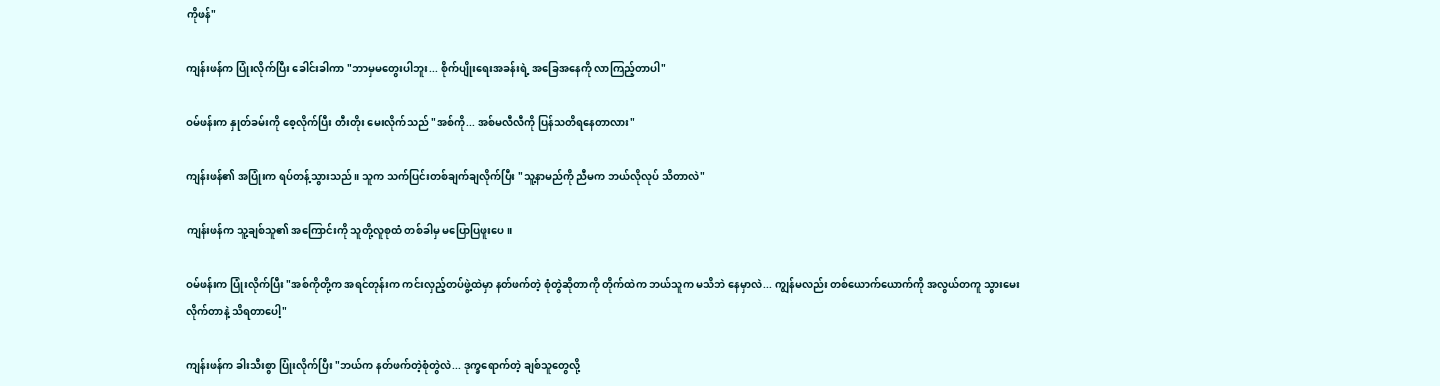ကိုဖန်"

ကျန်းဖန်က ပြုံးလိုက်ပြီး ခေါင်းခါကာ "ဘာမှမတွေးပါဘူး... စိုက်ပျိုးရေးအခန်းရဲ့ အခြေအနေကို လာကြည့်တာပါ"

ဝမ်ဖန်းက နှုတ်ခမ်းကို စေ့လိုက်ပြီး တီးတိုး မေးလိုက်သည် "အစ်ကို... အစ်မလီလီကို ပြန်သတိရနေတာလား"

ကျန်းဖန်၏ အပြုံးက ရပ်တန့်သွားသည်။ သူက သက်ပြင်းတစ်ချက်ချလိုက်ပြီး "သူ့နာမည်ကို ညီမက ဘယ်လိုလုပ် သိတာလဲ"

ကျန်းဖန်က သူ့ချစ်သူ၏ အကြောင်းကို သူတို့လူစုထံ တစ်ခါမှ မပြောပြဖူးပေ။

ဝမ်ဖန်းက ပြုံးလိုက်ပြီး "အစ်ကိုတို့က အရင်တုန်းက ကင်းလှည့်တပ်ဖွဲ့ထဲမှာ နတ်ဖက်တဲ့ စုံတွဲဆိုတာကို တိုက်ထဲက ဘယ်သူက မသိဘဲ နေမှာလဲ... ကျွန်မလည်း တစ်ယောက်ယောက်ကို အလွယ်တကူ သွားမေးလိုက်တာနဲ့ သိရတာပေါ့"

ကျန်းဖန်က ခါးသီးစွာ ပြုံးလိုက်ပြီး "ဘယ်က နတ်ဖက်တဲ့စုံတွဲလဲ... ဒုက္ခရောက်တဲ့ ချစ်သူတွေလို့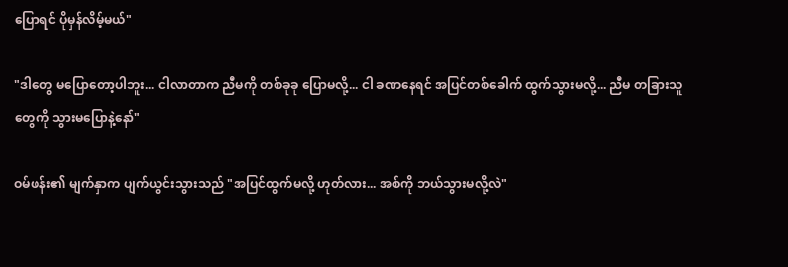ပြောရင် ပိုမှန်လိမ့်မယ်"

"ဒါတွေ မပြောတော့ပါဘူး... ငါလာတာက ညီမကို တစ်ခုခု ပြောမလို့... ငါ ခဏနေရင် အပြင်တစ်ခေါက် ထွက်သွားမလို့... ညီမ တခြားသူတွေကို သွားမပြောနဲ့နော်"

ဝမ်ဖန်း၏ မျက်နှာက ပျက်ယွင်းသွားသည် "အပြင်ထွက်မလို့ ဟုတ်လား... အစ်ကို ဘယ်သွားမလို့လဲ"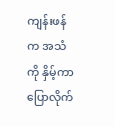ကျန်းဖန်က အသံကို နှိမ့်ကာ ပြောလိုက်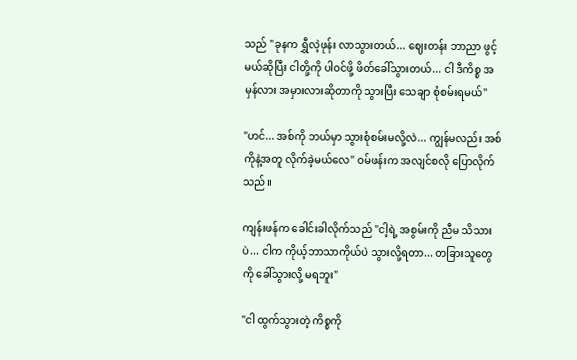သည် "ခုနက ရွှီလဲ့ဖုန်း လာသွားတယ်... ဈေးတန်း ဘာညာ ဖွင့်မယ်ဆိုပြီး ငါတို့ကို ပါဝင်ဖို့ ဖိတ်ခေါ်သွားတယ်... ငါ ဒီကိစ္စ အမှန်လား အမှားလားဆိုတာကို သွားပြီး သေချာ စုံစမ်းရမယ်"

"ဟင်... အစ်ကို ဘယ်မှာ သွားစုံစမ်းမလို့လဲ... ကျွန်မလည်း အစ်ကိုနဲ့အတူ လိုက်ခဲ့မယ်လေ" ဝမ်ဖန်းက အလျင်စလို ပြောလိုက်သည်။

ကျန်းဖန်က ခေါင်းခါလိုက်သည် "ငါ့ရဲ့ အစွမ်းကို ညီမ သိသားပဲ... ငါက ကိုယ့်ဘာသာကိုယ်ပဲ သွားလို့ရတာ... တခြားသူတွေကို ခေါ်သွားလို့ မရဘူး"

"ငါ ထွက်သွားတဲ့ ကိစ္စကို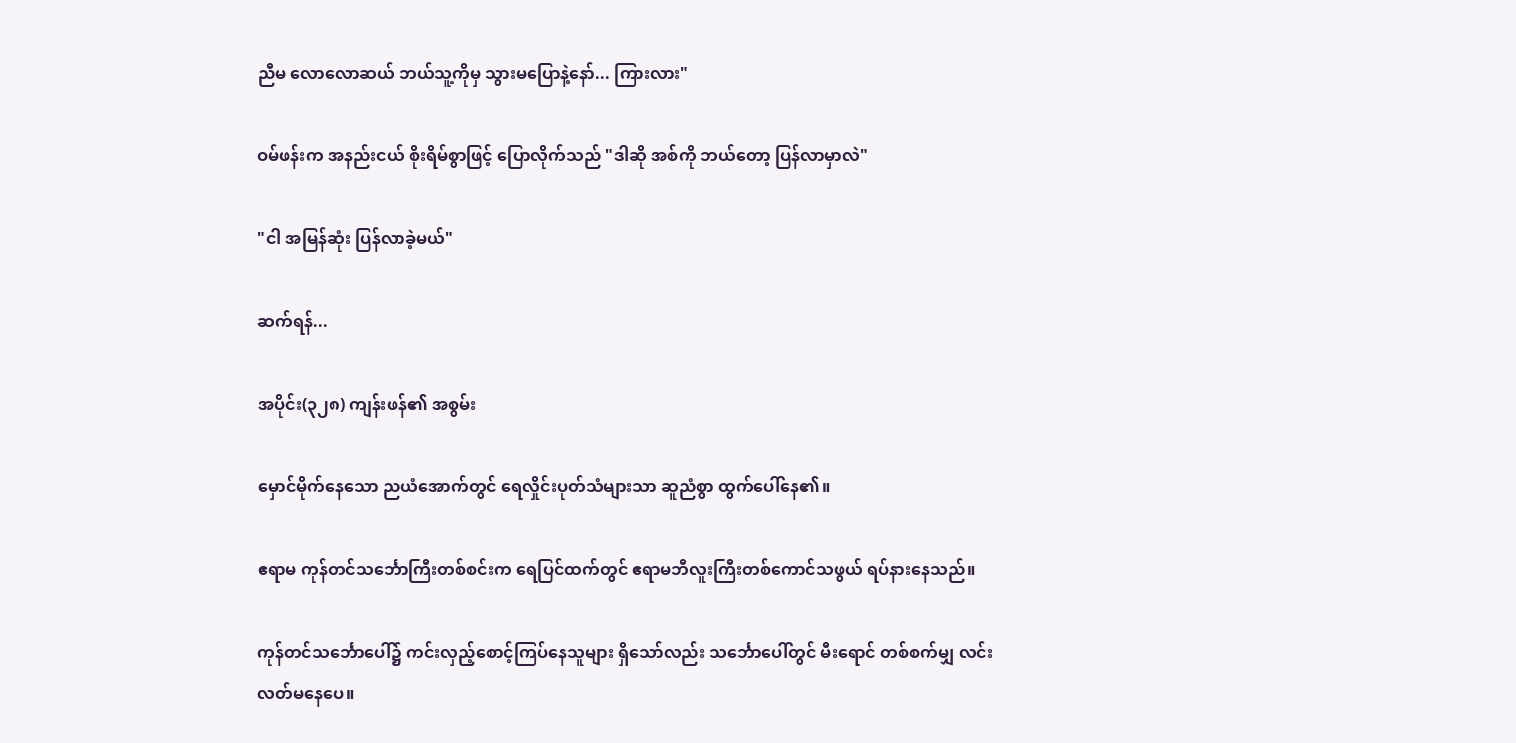ညီမ လောလောဆယ် ဘယ်သူ့ကိုမှ သွားမပြောနဲ့နော်... ကြားလား"

ဝမ်ဖန်းက အနည်းငယ် စိုးရိမ်စွာဖြင့် ပြောလိုက်သည် "ဒါဆို အစ်ကို ဘယ်တော့ ပြန်လာမှာလဲ"

"ငါ အမြန်ဆုံး ပြန်လာခဲ့မယ်"

ဆက်ရန်...

အပိုင်း(၃၂၈) ကျန်းဖန်၏ အစွမ်း

မှောင်မိုက်နေသော ညယံအောက်တွင် ရေလှိုင်းပုတ်သံများသာ ဆူညံစွာ ထွက်ပေါ်နေ၏။

ဧရာမ ကုန်တင်သင်္ဘောကြီးတစ်စင်းက ရေပြင်ထက်တွင် ဧရာမဘီလူးကြီးတစ်ကောင်သဖွယ် ရပ်နားနေသည်။

ကုန်တင်သင်္ဘောပေါ်၌ ကင်းလှည့်စောင့်ကြပ်နေသူများ ရှိသော်လည်း သင်္ဘောပေါ်တွင် မီးရောင် တစ်စက်မျှ လင်းလတ်မနေပေ။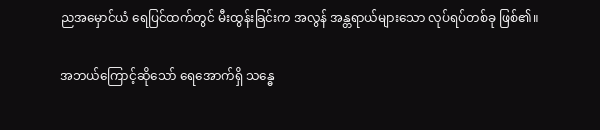ညအမှောင်ယံ ရေပြင်ထက်တွင် မီးထွန်းခြင်းက အလွန် အန္တရာယ်များသော လုပ်ရပ်တစ်ခု ဖြစ်၏။

အဘယ်ကြောင့်ဆိုသော် ရေအောက်ရှိ သန္ဓေ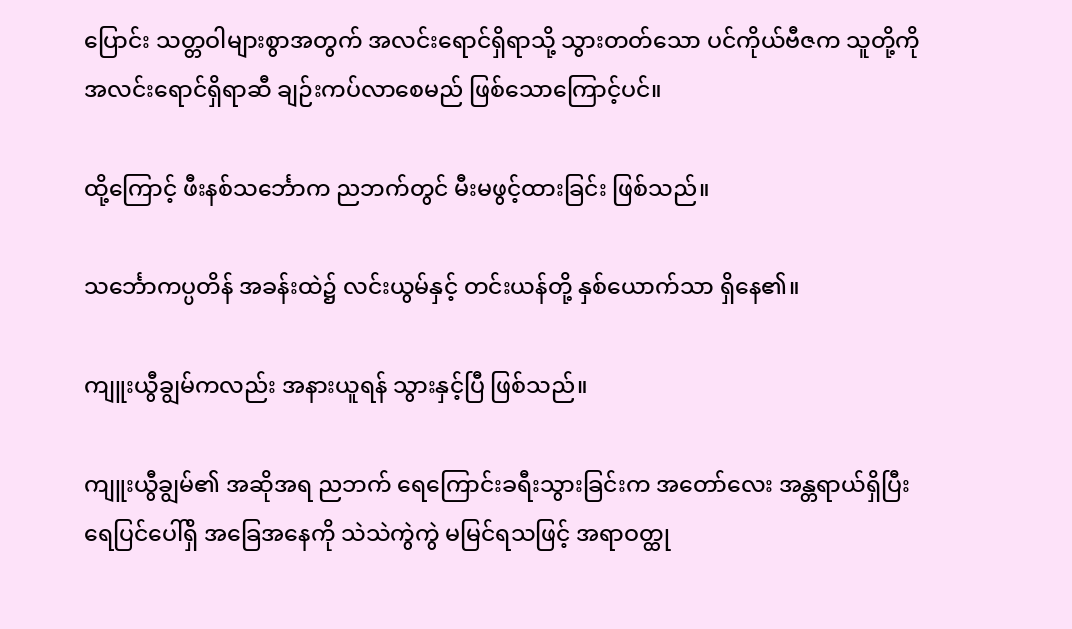ပြောင်း သတ္တဝါများစွာအတွက် အလင်းရောင်ရှိရာသို့ သွားတတ်သော ပင်ကိုယ်ဗီဇက သူတို့ကို အလင်းရောင်ရှိရာဆီ ချဉ်းကပ်လာစေမည် ဖြစ်သောကြောင့်ပင်။

ထို့ကြောင့် ဖီးနစ်သင်္ဘောက ညဘက်တွင် မီးမဖွင့်ထားခြင်း ဖြစ်သည်။

သင်္ဘောကပ္ပတိန် အခန်းထဲ၌ လင်းယွမ်နှင့် တင်းယန်တို့ နှစ်ယောက်သာ ရှိနေ၏။

ကျူးယွီချွမ်ကလည်း အနားယူရန် သွားနှင့်ပြီ ဖြစ်သည်။

ကျူးယွီချွမ်၏ အဆိုအရ ညဘက် ရေကြောင်းခရီးသွားခြင်းက အတော်လေး အန္တရာယ်ရှိပြီး ရေပြင်ပေါ်ရှိ အခြေအနေကို သဲသဲကွဲကွဲ မမြင်ရသဖြင့် အရာဝတ္ထု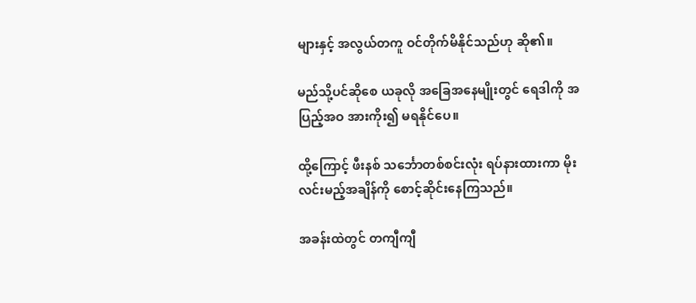များနှင့် အလွယ်တကူ ဝင်တိုက်မိနိုင်သည်ဟု ဆို၏။

မည်သို့ပင်ဆိုစေ ယခုလို အခြေအနေမျိုးတွင် ရေဒါကို အပြည့်အဝ အားကိုး၍ မရနိုင်ပေ။

ထို့ကြောင့် ဖီးနစ် သင်္ဘောတစ်စင်းလုံး ရပ်နားထားကာ မိုးလင်းမည့်အချိန်ကို စောင့်ဆိုင်းနေကြသည်။

အခန်းထဲတွင် တကျီကျီ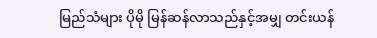မြည်သံများ ပိုမို မြန်ဆန်လာသည်နှင့်အမျှ တင်းယန်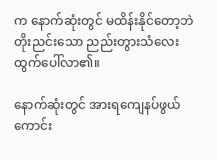က နောက်ဆုံးတွင် မထိန်းနိုင်တော့ဘဲ တိုးညင်းသော ညည်းတွားသံလေး ထွက်ပေါ်လာ၏။

နောက်ဆုံးတွင် အားရကျေနပ်ဖွယ်ကောင်း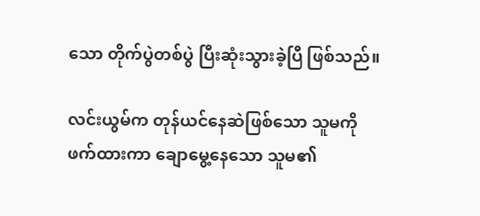သော တိုက်ပွဲတစ်ပွဲ ပြီးဆုံးသွားခဲ့ပြီ ဖြစ်သည်။

လင်းယွမ်က တုန်ယင်နေဆဲဖြစ်သော သူမကို ဖက်ထားကာ ချောမွေ့နေသော သူမ၏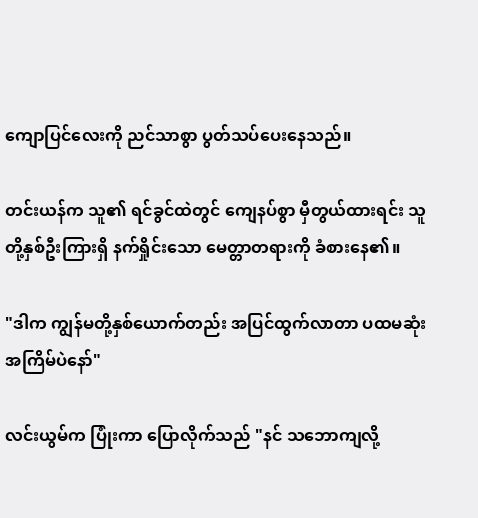ကျောပြင်လေးကို ညင်သာစွာ ပွတ်သပ်ပေးနေသည်။

တင်းယန်က သူ၏ ရင်ခွင်ထဲတွင် ကျေနပ်စွာ မှီတွယ်ထားရင်း သူတို့နှစ်ဦးကြားရှိ နက်ရှိုင်းသော မေတ္တာတရားကို ခံစားနေ၏။

"ဒါက ကျွန်မတို့နှစ်ယောက်တည်း အပြင်ထွက်လာတာ ပထမဆုံးအကြိမ်ပဲနော်"

လင်းယွမ်က ပြုံးကာ ပြောလိုက်သည် "နင် သဘောကျလို့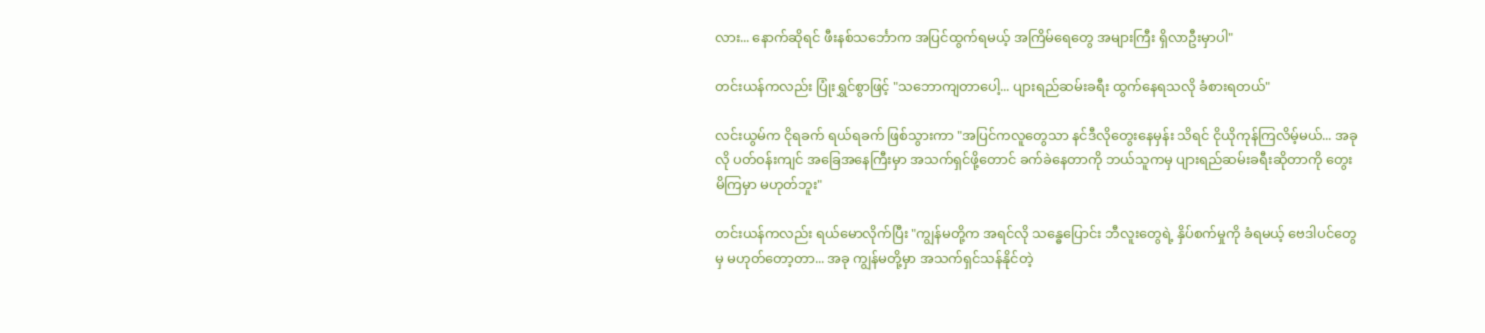လား... နောက်ဆိုရင် ဖီးနစ်သင်္ဘောက အပြင်ထွက်ရမယ့် အကြိမ်ရေတွေ အများကြီး ရှိလာဦးမှာပါ"

တင်းယန်ကလည်း ပြုံးရွှင်စွာဖြင့် "သဘောကျတာပေါ့... ပျားရည်ဆမ်းခရီး ထွက်နေရသလို ခံစားရတယ်"

လင်းယွမ်က ငိုရခက် ရယ်ရခက် ဖြစ်သွားကာ "အပြင်ကလူတွေသာ နင်ဒီလိုတွေးနေမှန်း သိရင် ငိုယိုကုန်ကြလိမ့်မယ်... အခုလို ပတ်ဝန်းကျင် အခြေအနေကြီးမှာ အသက်ရှင်ဖို့တောင် ခက်ခဲနေတာကို ဘယ်သူကမှ ပျားရည်ဆမ်းခရီးဆိုတာကို တွေးမိကြမှာ မဟုတ်ဘူး"

တင်းယန်ကလည်း ရယ်မောလိုက်ပြီး "ကျွန်မတို့က အရင်လို သန္ဓေပြောင်း ဘီလူးတွေရဲ့ နှိပ်စက်မှုကို ခံရမယ့် ဗေဒါပင်တွေမှ မဟုတ်တော့တာ... အခု ကျွန်မတို့မှာ အသက်ရှင်သန်နိုင်တဲ့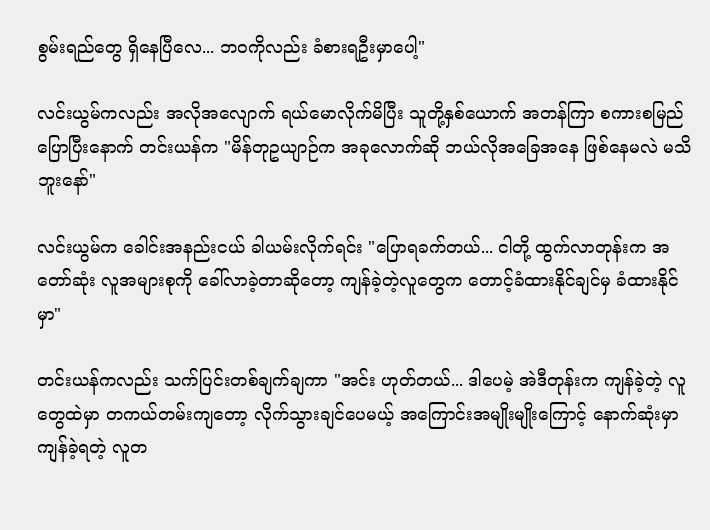စွမ်းရည်တွေ ရှိနေပြီလေ... ဘဝကိုလည်း ခံစားရဦးမှာပေါ့"

လင်းယွမ်ကလည်း အလိုအလျောက် ရယ်မောလိုက်မိပြီး သူတို့နှစ်ယောက် အတန်ကြာ စကားစမြည် ပြောပြီးနောက် တင်းယန်က "မိန်တုဥယျာဉ်က အခုလောက်ဆို ဘယ်လိုအခြေအနေ ဖြစ်နေမလဲ မသိဘူးနော်"

လင်းယွမ်က ခေါင်းအနည်းငယ် ခါယမ်းလိုက်ရင်း "ပြောရခက်တယ်... ငါတို့ ထွက်လာတုန်းက အတော်ဆုံး လူအများစုကို ခေါ်လာခဲ့တာဆိုတော့ ကျန်ခဲ့တဲ့လူတွေက တောင့်ခံထားနိုင်ချင်မှ ခံထားနိုင်မှာ"

တင်းယန်ကလည်း သက်ပြင်းတစ်ချက်ချကာ "အင်း ဟုတ်တယ်... ဒါပေမဲ့ အဲဒီတုန်းက ကျန်ခဲ့တဲ့ လူတွေထဲမှာ တကယ်တမ်းကျတော့ လိုက်သွားချင်ပေမယ့် အကြောင်းအမျိုးမျိုးကြောင့် နောက်ဆုံးမှာ ကျန်ခဲ့ရတဲ့ လူတ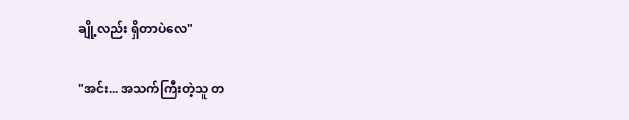ချို့လည်း ရှိတာပဲလေ"

"အင်း... အသက်ကြီးတဲ့သူ တ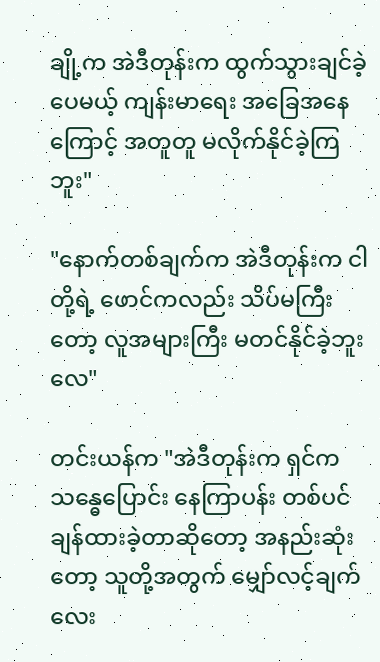ချို့က အဲဒီတုန်းက ထွက်သွားချင်ခဲ့ပေမယ့် ကျန်းမာရေး အခြေအနေကြောင့် အတူတူ မလိုက်နိုင်ခဲ့ကြဘူး"

"နောက်တစ်ချက်က အဲဒီတုန်းက ငါတို့ရဲ့ ဖောင်ကလည်း သိပ်မကြီးတော့ လူအများကြီး မတင်နိုင်ခဲ့ဘူးလေ"

တင်းယန်က "အဲဒီတုန်းက ရှင်က သန္ဓေပြောင်း နေကြာပန်း တစ်ပင် ချန်ထားခဲ့တာဆိုတော့ အနည်းဆုံးတော့ သူတို့အတွက် မျှော်လင့်ချက်လေး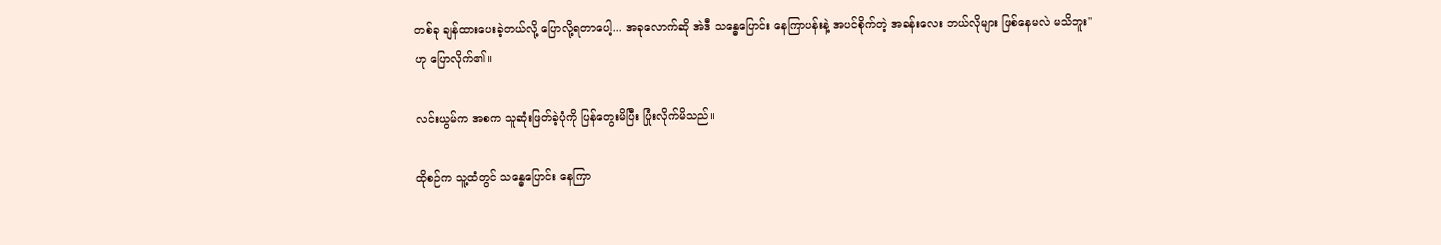တစ်ခု ချန်ထားပေးခဲ့တယ်လို့ ပြောလို့ရတာပေါ့... အခုလောက်ဆို အဲဒီ သန္ဓေပြောင်း နေကြာပန်းနဲ့ အပင်စိုက်တဲ့ အခန်းလေး ဘယ်လိုများ ဖြစ်နေမလဲ မသိဘူး" ဟု ပြောလိုက်၏။

လင်းယွမ်က အစက သူဆုံးဖြတ်ခဲ့ပုံကို ပြန်တွေးမိပြီး ပြုံးလိုက်မိသည်။

ထိုစဉ်က သူ့ထံတွင် သန္ဓေပြောင်း နေကြာ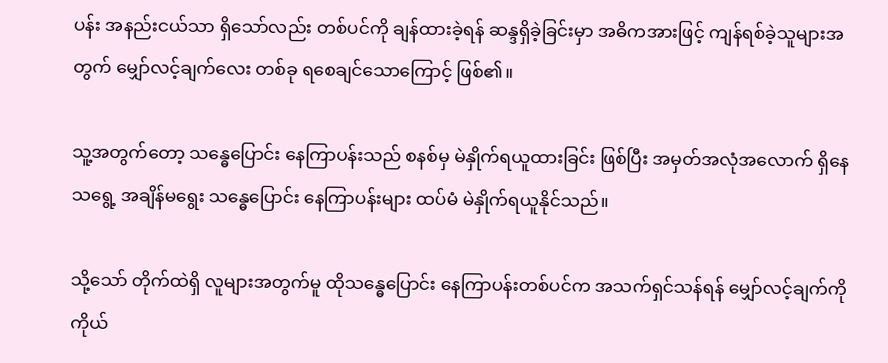ပန်း အနည်းငယ်သာ ရှိသော်လည်း တစ်ပင်ကို ချန်ထားခဲ့ရန် ဆန္ဒရှိခဲ့ခြင်းမှာ အဓိကအားဖြင့် ကျန်ရစ်ခဲ့သူများအတွက် မျှော်လင့်ချက်လေး တစ်ခု ရစေချင်သောကြောင့် ဖြစ်၏။

သူ့အတွက်တော့ သန္ဓေပြောင်း နေကြာပန်းသည် စနစ်မှ မဲနှိုက်ရယူထားခြင်း ဖြစ်ပြီး အမှတ်အလုံအလောက် ရှိနေသရွေ့ အချိန်မရွေး သန္ဓေပြောင်း နေကြာပန်းများ ထပ်မံ မဲနှိုက်ရယူနိုင်သည်။

သို့သော် တိုက်ထဲရှိ လူများအတွက်မူ ထိုသန္ဓေပြောင်း နေကြာပန်းတစ်ပင်က အသက်ရှင်သန်ရန် မျှော်လင့်ချက်ကို ကိုယ်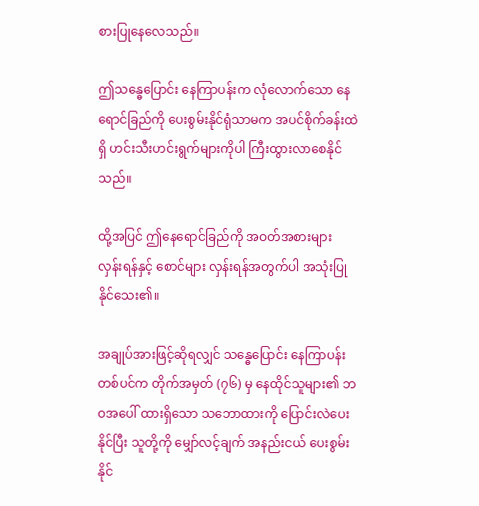စားပြုနေလေသည်။

ဤသန္ဓေပြောင်း နေကြာပန်းက လုံလောက်သော နေရောင်ခြည်ကို ပေးစွမ်းနိုင်ရုံသာမက အပင်စိုက်ခန်းထဲရှိ ဟင်းသီးဟင်းရွက်များကိုပါ ကြီးထွားလာစေနိုင်သည်။

ထို့အပြင် ဤနေရောင်ခြည်ကို အဝတ်အစားများ လှန်းရန်နှင့် စောင်များ လှန်းရန်အတွက်ပါ အသုံးပြုနိုင်သေး၏။

အချုပ်အားဖြင့်ဆိုရလျှင် သန္ဓေပြောင်း နေကြာပန်း တစ်ပင်က တိုက်အမှတ် (၇၆) မှ နေထိုင်သူများ၏ ဘဝအပေါ် ထားရှိသော သဘောထားကို ပြောင်းလဲပေးနိုင်ပြီး သူတို့ကို မျှော်လင့်ချက် အနည်းငယ် ပေးစွမ်းနိုင်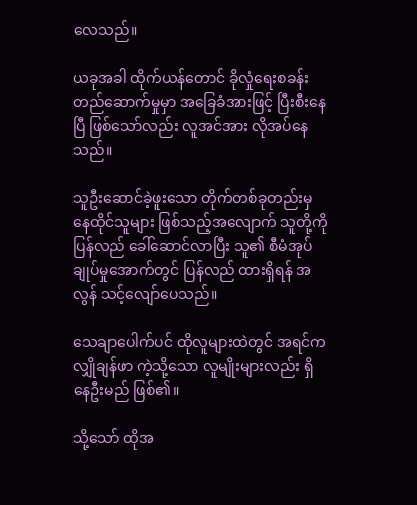လေသည်။

ယခုအခါ ထိုက်ယန်တောင် ခိုလှုံရေးစခန်း တည်ဆောက်မှုမှာ အခြေခံအားဖြင့် ပြီးစီးနေပြီ ဖြစ်သော်လည်း လူအင်အား လိုအပ်နေသည်။

သူဦးဆောင်ခဲ့ဖူးသော တိုက်တစ်ခုတည်းမှ နေထိုင်သူများ ဖြစ်သည့်အလျောက် သူတို့ကို ပြန်လည် ခေါ်ဆောင်လာပြီး သူ၏ စီမံအုပ်ချုပ်မှုအောက်တွင် ပြန်လည် ထားရှိရန် အလွန် သင့်လျော်ပေသည်။

သေချာပေါက်ပင် ထိုလူများထဲတွင် အရင်က လျှိုချန်ဖာ ကဲ့သို့သော လူမျိုးများလည်း ရှိနေဦးမည် ဖြစ်၏။

သို့သော် ထိုအ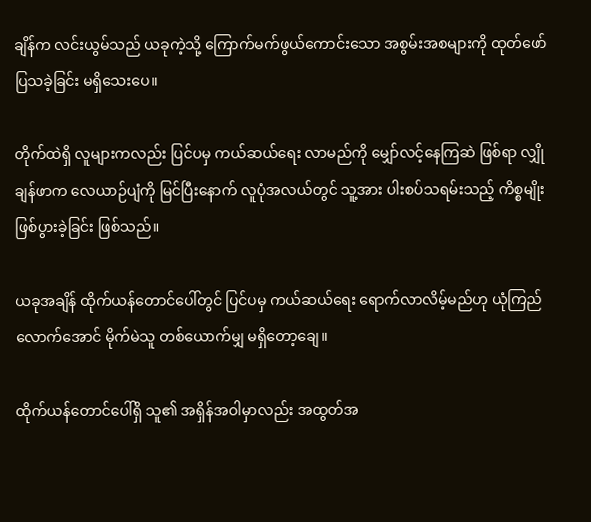ချိန်က လင်းယွမ်သည် ယခုကဲ့သို့ ကြောက်မက်ဖွယ်ကောင်းသော အစွမ်းအစများကို ထုတ်ဖော်ပြသခဲ့ခြင်း မရှိသေးပေ။

တိုက်ထဲရှိ လူများကလည်း ပြင်ပမှ ကယ်ဆယ်ရေး လာမည်ကို မျှော်လင့်နေကြဆဲ ဖြစ်ရာ လျှိုချန်ဖာက လေယာဉ်ပျံကို မြင်ပြီးနောက် လူပုံအလယ်တွင် သူ့အား ပါးစပ်သရမ်းသည့် ကိစ္စမျိုး ဖြစ်ပွားခဲ့ခြင်း ဖြစ်သည်။

ယခုအချိန် ထိုက်ယန်တောင်ပေါ်တွင် ပြင်ပမှ ကယ်ဆယ်ရေး ရောက်လာလိမ့်မည်ဟု ယုံကြည်လောက်အောင် မိုက်မဲသူ တစ်ယောက်မျှ မရှိတော့ချေ။

ထိုက်ယန်တောင်ပေါ်ရှိ သူ၏ အရှိန်အဝါမှာလည်း အထွတ်အ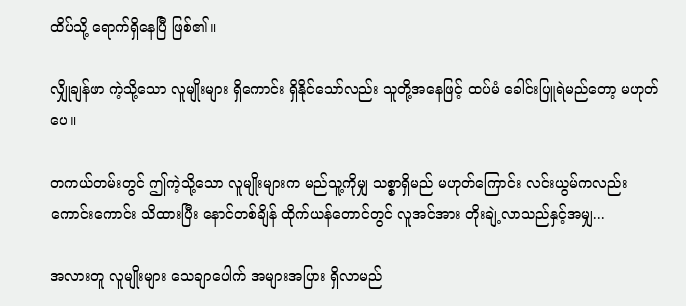ထိပ်သို့ ရောက်ရှိနေပြီ ဖြစ်၏။

လျှိုချန်ဖာ ကဲ့သို့သော လူမျိုးများ ရှိကောင်း ရှိနိုင်သော်လည်း သူတို့အနေဖြင့် ထပ်မံ ခေါင်းပြူရဲမည်တော့ မဟုတ်ပေ။

တကယ်တမ်းတွင် ဤကဲ့သို့သော လူမျိုးများက မည်သူ့ကိုမျှ သစ္စာရှိမည် မဟုတ်ကြောင်း လင်းယွမ်ကလည်း ကောင်းကောင်း သိထားပြီး နောင်တစ်ချိန် ထိုက်ယန်တောင်တွင် လူအင်အား တိုးချဲ့လာသည်နှင့်အမျှ...

အလားတူ လူမျိုးများ သေချာပေါက် အများအပြား ရှိလာမည်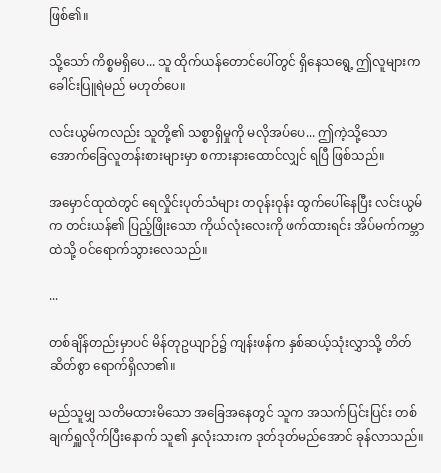ဖြစ်၏။

သို့သော် ကိစ္စမရှိပေ... သူ ထိုက်ယန်တောင်ပေါ်တွင် ရှိနေသရွေ့ ဤလူများက ခေါင်းပြူရဲမည် မဟုတ်ပေ။

လင်းယွမ်ကလည်း သူတို့၏ သစ္စာရှိမှုကို မလိုအပ်ပေ... ဤကဲ့သို့သော အောက်ခြေလူတန်းစားများမှာ စကားနားထောင်လျှင် ရပြီ ဖြစ်သည်။

အမှောင်ထုထဲတွင် ရေလှိုင်းပုတ်သံများ တဝုန်းဝုန်း ထွက်ပေါ်နေပြီး လင်းယွမ်က တင်းယန်၏ ပြည့်ဖြိုးသော ကိုယ်လုံးလေးကို ဖက်ထားရင်း အိပ်မက်ကမ္ဘာထဲသို့ ဝင်ရောက်သွားလေသည်။

...

တစ်ချိန်တည်းမှာပင် မိန်တုဥယျာဉ်၌ ကျန်းဖန်က နှစ်ဆယ့်သုံးလွှာသို့ တိတ်ဆိတ်စွာ ရောက်ရှိလာ၏။

မည်သူမျှ သတိမထားမိသော အခြေအနေတွင် သူက အသက်ပြင်းပြင်း တစ်ချက်ရှူလိုက်ပြီးနောက် သူ၏ နှလုံးသားက ဒုတ်ဒုတ်မည်အောင် ခုန်လာသည်။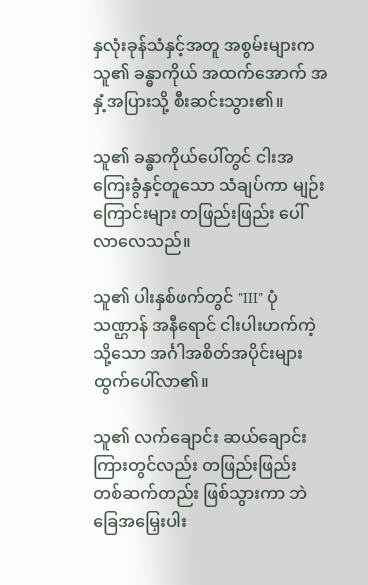နှလုံးခုန်သံနှင့်အတူ အစွမ်းများက သူ၏ ခန္ဓာကိုယ် အထက်အောက် အနှံ့အပြားသို့ စီးဆင်းသွား၏။

သူ၏ ခန္ဓာကိုယ်ပေါ်တွင် ငါးအကြေးခွံနှင့်တူသော သံချပ်ကာ မျဉ်းကြောင်းများ တဖြည်းဖြည်း ပေါ်လာလေသည်။

သူ၏ ပါးနှစ်ဖက်တွင် "III" ပုံသဏ္ဌာန် အနီရောင် ငါးပါးဟက်ကဲ့သို့သော အင်္ဂါအစိတ်အပိုင်းများ ထွက်ပေါ်လာ၏။

သူ၏ လက်ချောင်း ဆယ်ချောင်းကြားတွင်လည်း တဖြည်းဖြည်း တစ်ဆက်တည်း ဖြစ်သွားကာ ဘဲခြေအမြှေးပါး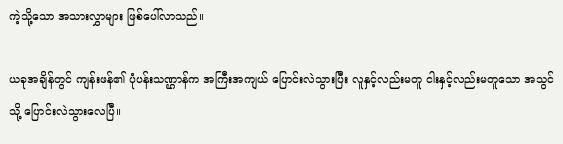ကဲ့သို့သော အသားလွှာများ ဖြစ်ပေါ်လာသည်။

ယခုအချိန်တွင် ကျန်းဖန်၏ ပုံပန်းသဏ္ဌာန်က အကြီးအကျယ် ပြောင်းလဲသွားပြီး လူနှင့်လည်းမတူ ငါးနှင့်လည်းမတူသော အသွင်သို့ ပြောင်းလဲသွားလေပြီ။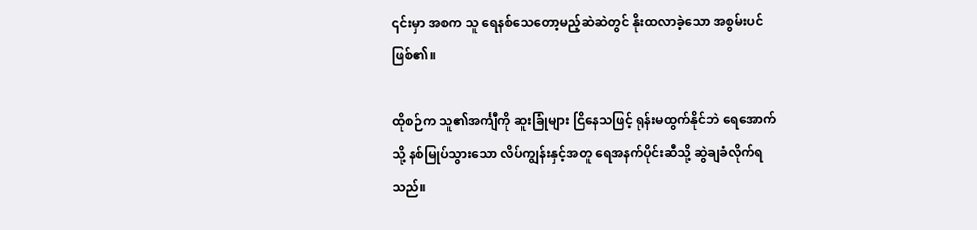၎င်းမှာ အစက သူ ရေနစ်သေတော့မည့်ဆဲဆဲတွင် နိုးထလာခဲ့သော အစွမ်းပင် ဖြစ်၏။

ထိုစဉ်က သူ၏အင်္ကျီကို ဆူးခြုံများ ငြိနေသဖြင့် ရုန်းမထွက်နိုင်ဘဲ ရေအောက်သို့ နစ်မြုပ်သွားသော လိပ်ကျွန်းနှင့်အတူ ရေအနက်ပိုင်းဆီသို့ ဆွဲချခံလိုက်ရသည်။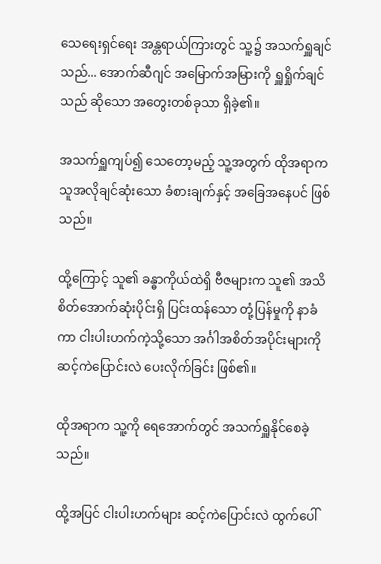သေရေးရှင်ရေး အန္တရာယ်ကြားတွင် သူ့၌ အသက်ရှူချင်သည်... အောက်ဆီဂျင် အမြောက်အမြားကို ရှူရှိုက်ချင်သည် ဆိုသော အတွေးတစ်ခုသာ ရှိခဲ့၏။

အသက်ရှူကျပ်၍ သေတော့မည့် သူ့အတွက် ထိုအရာက သူအလိုချင်ဆုံးသော ခံစားချက်နှင့် အခြေအနေပင် ဖြစ်သည်။

ထို့ကြောင့် သူ၏ ခန္ဓာကိုယ်ထဲရှိ ဗီဇများက သူ၏ အသိစိတ်အောက်ဆုံးပိုင်းရှိ ပြင်းထန်သော တုံ့ပြန်မှုကို နာခံကာ ငါးပါးဟက်ကဲ့သို့သော အင်္ဂါအစိတ်အပိုင်းများကို ဆင့်ကဲပြောင်းလဲ ပေးလိုက်ခြင်း ဖြစ်၏။

ထိုအရာက သူ့ကို ရေအောက်တွင် အသက်ရှူနိုင်စေခဲ့သည်။

ထို့အပြင် ငါးပါးဟက်များ ဆင့်ကဲပြောင်းလဲ ထွက်ပေါ်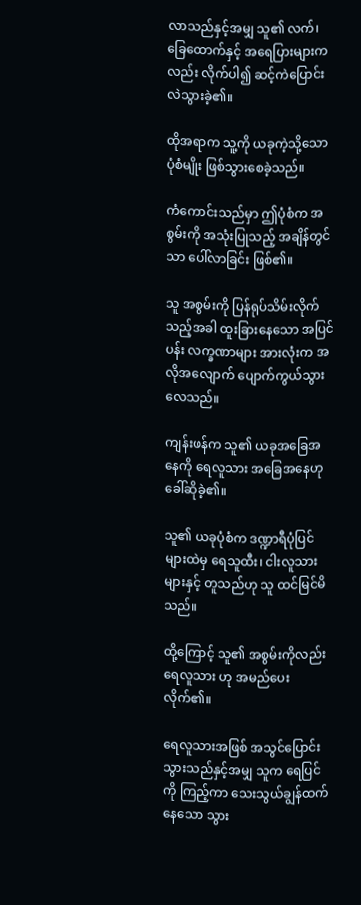လာသည်နှင့်အမျှ သူ၏ လက်၊ ခြေထောက်နှင့် အရေပြားများကလည်း လိုက်ပါ၍ ဆင့်ကဲပြောင်းလဲသွားခဲ့၏။

ထိုအရာက သူ့ကို ယခုကဲ့သို့သော ပုံစံမျိုး ဖြစ်သွားစေခဲ့သည်။

ကံကောင်းသည်မှာ ဤပုံစံက အစွမ်းကို အသုံးပြုသည့် အချိန်တွင်သာ ပေါ်လာခြင်း ဖြစ်၏။

သူ အစွမ်းကို ပြန်ရုပ်သိမ်းလိုက်သည့်အခါ ထူးခြားနေသော အပြင်ပန်း လက္ခဏာများ အားလုံးက အလိုအလျောက် ပျောက်ကွယ်သွားလေသည်။

ကျန်းဖန်က သူ၏ ယခုအခြေအနေကို ရေလူသား အခြေအနေဟု ခေါ်ဆိုခဲ့၏။

သူ၏ ယခုပုံစံက ဒဏ္ဍာရီပုံပြင်များထဲမှ ရေသူထီး၊ ငါးလူသားများနှင့် တူသည်ဟု သူ ထင်မြင်မိသည်။

ထို့ကြောင့် သူ၏ အစွမ်းကိုလည်း ရေလူသား ဟု အမည်ပေးလိုက်၏။

ရေလူသားအဖြစ် အသွင်ပြောင်းသွားသည်နှင့်အမျှ သူက ရေပြင်ကို ကြည့်ကာ သေးသွယ်ချွန်ထက်နေသော သွား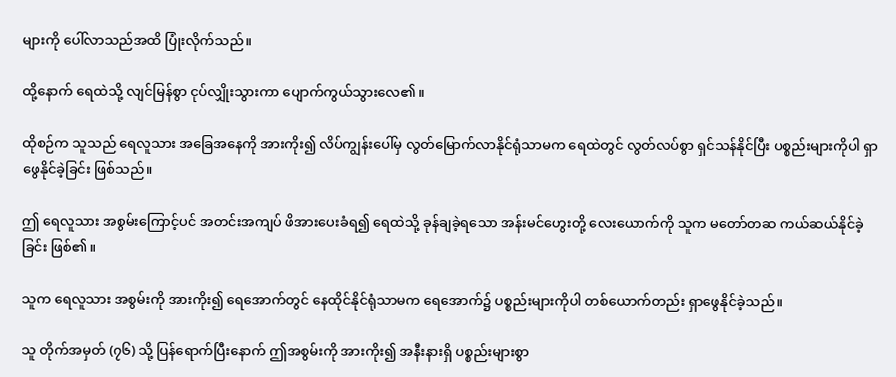များကို ပေါ်လာသည်အထိ ပြုံးလိုက်သည်။

ထို့နောက် ရေထဲသို့ လျင်မြန်စွာ ငုပ်လျှိုးသွားကာ ပျောက်ကွယ်သွားလေ၏။

ထိုစဉ်က သူသည် ရေလူသား အခြေအနေကို အားကိုး၍ လိပ်ကျွန်းပေါ်မှ လွတ်မြောက်လာနိုင်ရုံသာမက ရေထဲတွင် လွတ်လပ်စွာ ရှင်သန်နိုင်ပြီး ပစ္စည်းများကိုပါ ရှာဖွေနိုင်ခဲ့ခြင်း ဖြစ်သည်။

ဤ ရေလူသား အစွမ်းကြောင့်ပင် အတင်းအကျပ် ဖိအားပေးခံရ၍ ရေထဲသို့ ခုန်ချခဲ့ရသော အန်းမင်ဟွေးတို့ လေးယောက်ကို သူက မတော်တဆ ကယ်ဆယ်နိုင်ခဲ့ခြင်း ဖြစ်၏။

သူက ရေလူသား အစွမ်းကို အားကိုး၍ ရေအောက်တွင် နေထိုင်နိုင်ရုံသာမက ရေအောက်၌ ပစ္စည်းများကိုပါ တစ်ယောက်တည်း ရှာဖွေနိုင်ခဲ့သည်။

သူ တိုက်အမှတ် (၇၆) သို့ ပြန်ရောက်ပြီးနောက် ဤအစွမ်းကို အားကိုး၍ အနီးနားရှိ ပစ္စည်းများစွာ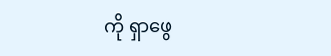ကို ရှာဖွေ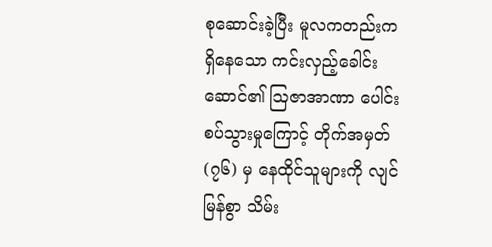စုဆောင်းခဲ့ပြီး မူလကတည်းက ရှိနေသော ကင်းလှည့်ခေါင်းဆောင်၏ ဩဇာအာဏာ ပေါင်းစပ်သွားမှုကြောင့် တိုက်အမှတ် (၇၆) မှ နေထိုင်သူများကို လျင်မြန်စွာ သိမ်း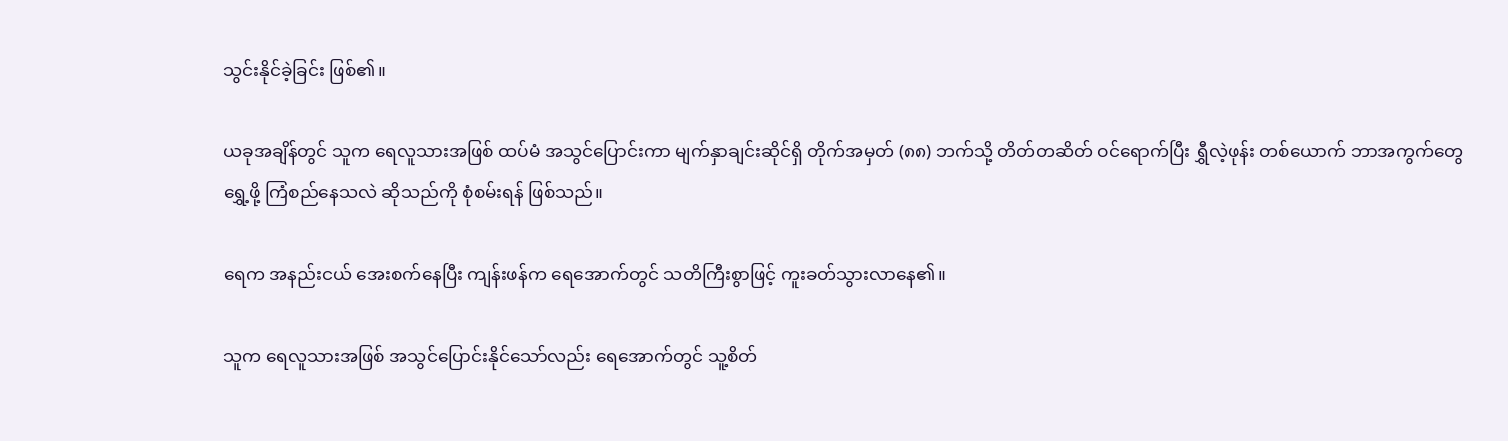သွင်းနိုင်ခဲ့ခြင်း ဖြစ်၏။

ယခုအချိန်တွင် သူက ရေလူသားအဖြစ် ထပ်မံ အသွင်ပြောင်းကာ မျက်နှာချင်းဆိုင်ရှိ တိုက်အမှတ် (၈၈) ဘက်သို့ တိတ်တဆိတ် ဝင်ရောက်ပြီး ရွှီလဲ့ဖုန်း တစ်ယောက် ဘာအကွက်တွေ ရွှေ့ဖို့ ကြံစည်နေသလဲ ဆိုသည်ကို စုံစမ်းရန် ဖြစ်သည်။

ရေက အနည်းငယ် အေးစက်နေပြီး ကျန်းဖန်က ရေအောက်တွင် သတိကြီးစွာဖြင့် ကူးခတ်သွားလာနေ၏။

သူက ရေလူသားအဖြစ် အသွင်ပြောင်းနိုင်သော်လည်း ရေအောက်တွင် သူ့စိတ်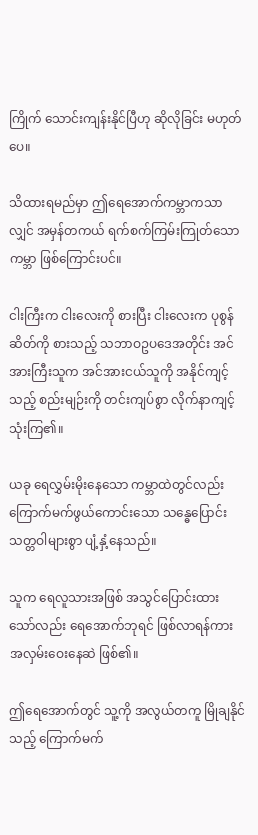ကြိုက် သောင်းကျန်းနိုင်ပြီဟု ဆိုလိုခြင်း မဟုတ်ပေ။

သိထားရမည်မှာ ဤရေအောက်ကမ္ဘာကသာလျှင် အမှန်တကယ် ရက်စက်ကြမ်းကြုတ်သော ကမ္ဘာ ဖြစ်ကြောင်းပင်။

ငါးကြီးက ငါးလေးကို စားပြီး ငါးလေးက ပုစွန်ဆိတ်ကို စားသည့် သဘာဝဥပဒေအတိုင်း အင်အားကြီးသူက အင်အားငယ်သူကို အနိုင်ကျင့်သည့် စည်းမျဉ်းကို တင်းကျပ်စွာ လိုက်နာကျင့်သုံးကြ၏။

ယခု ရေလွှမ်းမိုးနေသော ကမ္ဘာထဲတွင်လည်း ကြောက်မက်ဖွယ်ကောင်းသော သန္ဓေပြောင်း သတ္တဝါများစွာ ပျံ့နှံ့နေသည်။

သူက ရေလူသားအဖြစ် အသွင်ပြောင်းထားသော်လည်း ရေအောက်ဘုရင် ဖြစ်လာရန်ကား အလှမ်းဝေးနေဆဲ ဖြစ်၏။

ဤရေအောက်တွင် သူ့ကို အလွယ်တကူ မြိုချနိုင်သည့် ကြောက်မက်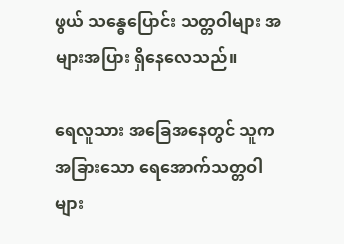ဖွယ် သန္ဓေပြောင်း သတ္တဝါများ အများအပြား ရှိနေလေသည်။

ရေလူသား အခြေအနေတွင် သူက အခြားသော ရေအောက်သတ္တဝါများ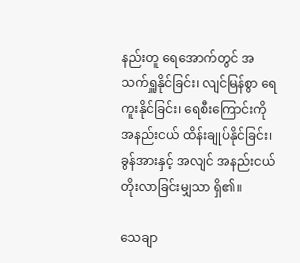နည်းတူ ရေအောက်တွင် အသက်ရှူနိုင်ခြင်း၊ လျင်မြန်စွာ ရေကူးနိုင်ခြင်း၊ ရေစီးကြောင်းကို အနည်းငယ် ထိန်းချုပ်နိုင်ခြင်း၊ ခွန်အားနှင့် အလျင် အနည်းငယ် တိုးလာခြင်းမျှသာ ရှိ၏။

သေချာ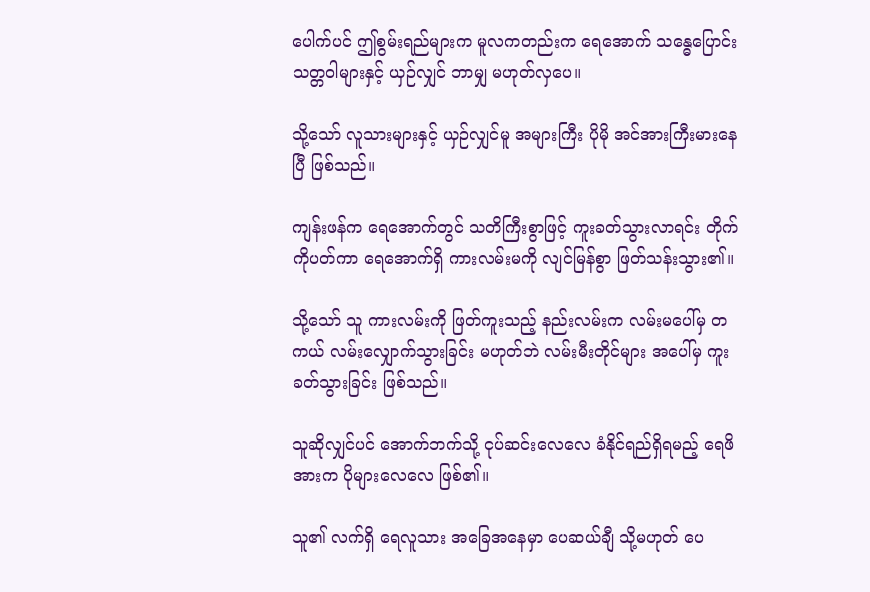ပေါက်ပင် ဤစွမ်းရည်များက မူလကတည်းက ရေအောက် သန္ဓေပြောင်း သတ္တဝါများနှင့် ယှဉ်လျှင် ဘာမျှ မဟုတ်လှပေ။

သို့သော် လူသားများနှင့် ယှဉ်လျှင်မူ အများကြီး ပိုမို အင်အားကြီးမားနေပြီ ဖြစ်သည်။

ကျန်းဖန်က ရေအောက်တွင် သတိကြီးစွာဖြင့် ကူးခတ်သွားလာရင်း တိုက်ကိုပတ်ကာ ရေအောက်ရှိ ကားလမ်းမကို လျင်မြန်စွာ ဖြတ်သန်းသွား၏။

သို့သော် သူ ကားလမ်းကို ဖြတ်ကူးသည့် နည်းလမ်းက လမ်းမပေါ်မှ တကယ် လမ်းလျှောက်သွားခြင်း မဟုတ်ဘဲ လမ်းမီးတိုင်များ အပေါ်မှ ကူးခတ်သွားခြင်း ဖြစ်သည်။

သူဆိုလျှင်ပင် အောက်ဘက်သို့ ငုပ်ဆင်းလေလေ ခံနိုင်ရည်ရှိရမည့် ရေဖိအားက ပိုများလေလေ ဖြစ်၏။

သူ၏ လက်ရှိ ရေလူသား အခြေအနေမှာ ပေဆယ်ချီ သို့မဟုတ် ပေ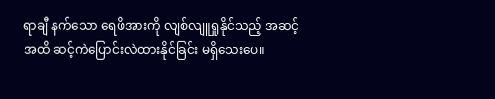ရာချီ နက်သော ရေဖိအားကို လျစ်လျူရှုနိုင်သည့် အဆင့်အထိ ဆင့်ကဲပြောင်းလဲထားနိုင်ခြင်း မရှိသေးပေ။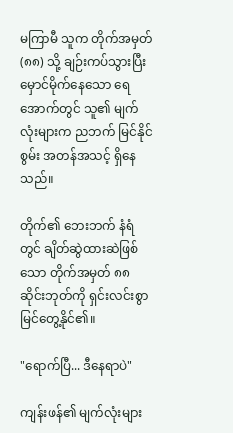မကြာမီ သူက တိုက်အမှတ် (၈၈) သို့ ချဉ်းကပ်သွားပြီး မှောင်မိုက်နေသော ရေအောက်တွင် သူ၏ မျက်လုံးများက ညဘက် မြင်နိုင်စွမ်း အတန်အသင့် ရှိနေသည်။

တိုက်၏ ဘေးဘက် နံရံတွင် ချိတ်ဆွဲထားဆဲဖြစ်သော တိုက်အမှတ် ၈၈ ဆိုင်းဘုတ်ကို ရှင်းလင်းစွာ မြင်တွေ့နိုင်၏။

"ရောက်ပြီ... ဒီနေရာပဲ"

ကျန်းဖန်၏ မျက်လုံးများ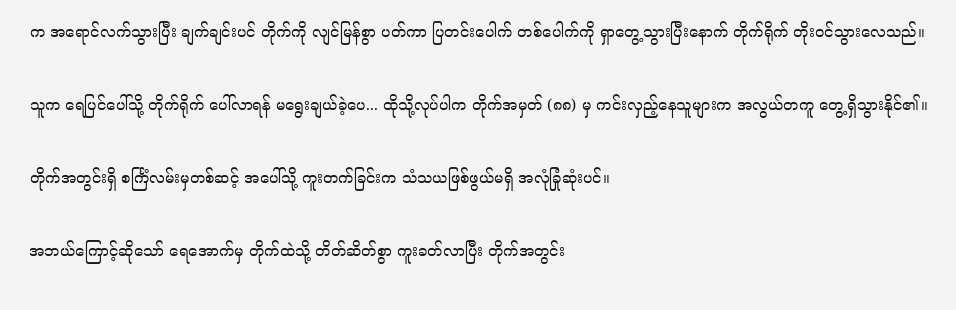က အရောင်လက်သွားပြီး ချက်ချင်းပင် တိုက်ကို လျင်မြန်စွာ ပတ်ကာ ပြတင်းပေါက် တစ်ပေါက်ကို ရှာတွေ့သွားပြီးနောက် တိုက်ရိုက် တိုးဝင်သွားလေသည်။

သူက ရေပြင်ပေါ်သို့ တိုက်ရိုက် ပေါ်လာရန် မရွေးချယ်ခဲ့ပေ... ထိုသို့လုပ်ပါက တိုက်အမှတ် (၈၈) မှ ကင်းလှည့်နေသူများက အလွယ်တကူ တွေ့ရှိသွားနိုင်၏။

တိုက်အတွင်းရှိ စင်္ကြံလမ်းမှတစ်ဆင့် အပေါ်သို့ ကူးတက်ခြင်းက သံသယဖြစ်ဖွယ်မရှိ အလုံခြုံဆုံးပင်။

အဘယ်ကြောင့်ဆိုသော် ရေအောက်မှ တိုက်ထဲသို့ တိတ်ဆိတ်စွာ ကူးခတ်လာပြီး တိုက်အတွင်း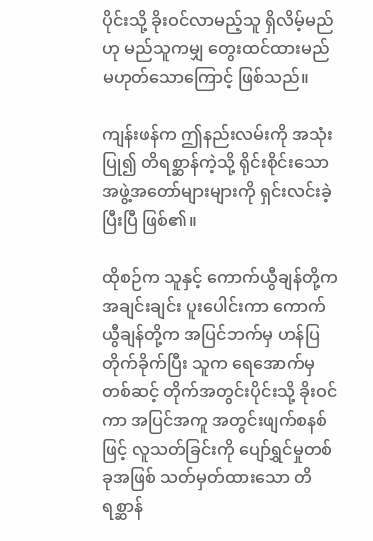ပိုင်းသို့ ခိုးဝင်လာမည့်သူ ရှိလိမ့်မည်ဟု မည်သူကမျှ တွေးထင်ထားမည် မဟုတ်သောကြောင့် ဖြစ်သည်။

ကျန်းဖန်က ဤနည်းလမ်းကို အသုံးပြု၍ တိရစ္ဆာန်ကဲ့သို့ ရိုင်းစိုင်းသော အဖွဲ့အတော်များများကို ရှင်းလင်းခဲ့ပြီးပြီ ဖြစ်၏။

ထိုစဉ်က သူနှင့် ကောက်ယွီချန်တို့က အချင်းချင်း ပူးပေါင်းကာ ကောက်ယွီချန်တို့က အပြင်ဘက်မှ ဟန်ပြတိုက်ခိုက်ပြီး သူက ရေအောက်မှတစ်ဆင့် တိုက်အတွင်းပိုင်းသို့ ခိုးဝင်ကာ အပြင်အကူ အတွင်းဖျက်စနစ်ဖြင့် လူသတ်ခြင်းကို ပျော်ရွှင်မှုတစ်ခုအဖြစ် သတ်မှတ်ထားသော တိရစ္ဆာန်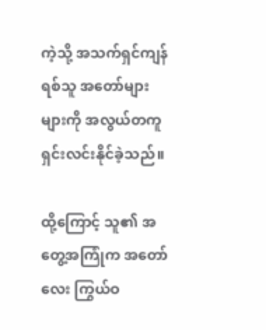ကဲ့သို့ အသက်ရှင်ကျန်ရစ်သူ အတော်များများကို အလွယ်တကူ ရှင်းလင်းနိုင်ခဲ့သည်။

ထို့ကြောင့် သူ၏ အတွေ့အကြုံက အတော်လေး ကြွယ်ဝ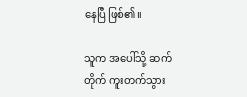နေပြီ ဖြစ်၏။

သူက အပေါ်သို့ ဆက်တိုက် ကူးတက်သွား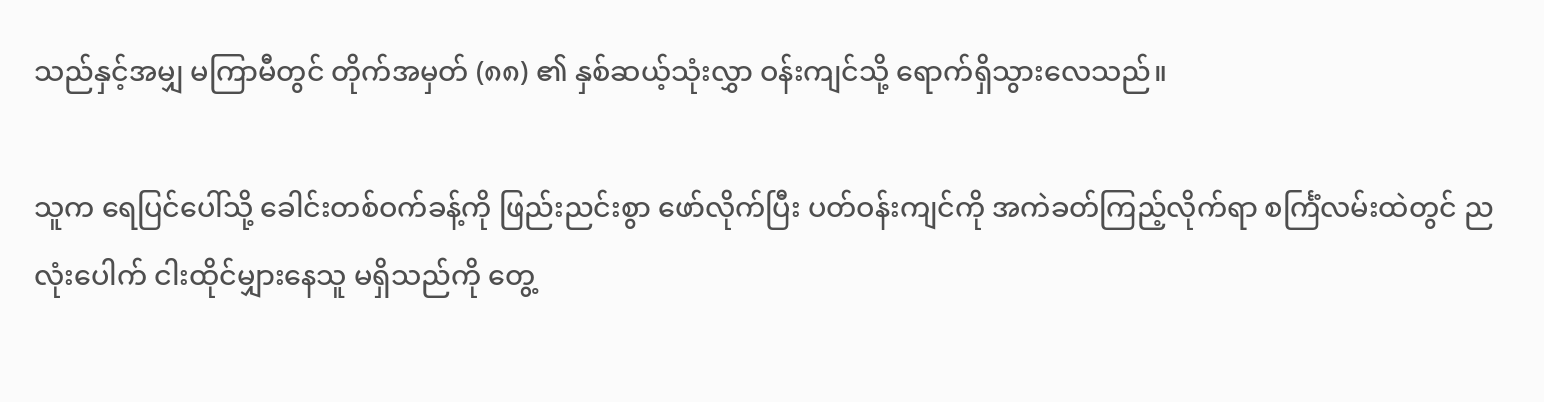သည်နှင့်အမျှ မကြာမီတွင် တိုက်အမှတ် (၈၈) ၏ နှစ်ဆယ့်သုံးလွှာ ဝန်းကျင်သို့ ရောက်ရှိသွားလေသည်။

သူက ရေပြင်ပေါ်သို့ ခေါင်းတစ်ဝက်ခန့်ကို ဖြည်းညင်းစွာ ဖော်လိုက်ပြီး ပတ်ဝန်းကျင်ကို အကဲခတ်ကြည့်လိုက်ရာ စင်္ကြံလမ်းထဲတွင် ညလုံးပေါက် ငါးထိုင်မျှားနေသူ မရှိသည်ကို တွေ့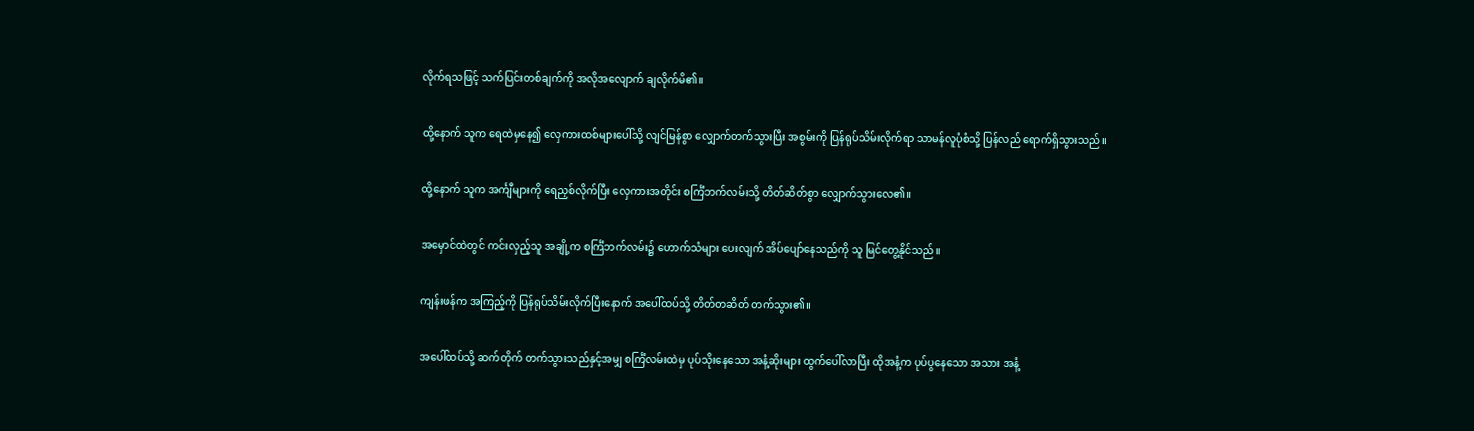လိုက်ရသဖြင့် သက်ပြင်းတစ်ချက်ကို အလိုအလျောက် ချလိုက်မိ၏။

ထို့နောက် သူက ရေထဲမှနေ၍ လှေကားထစ်များပေါ်သို့ လျင်မြန်စွာ လျှောက်တက်သွားပြီး အစွမ်းကို ပြန်ရုပ်သိမ်းလိုက်ရာ သာမန်လူပုံစံသို့ ပြန်လည် ရောက်ရှိသွားသည်။

ထို့နောက် သူက အင်္ကျီများကို ရေညှစ်လိုက်ပြီး လှေကားအတိုင်း စင်္ကြံဘက်လမ်းသို့ တိတ်ဆိတ်စွာ လျှောက်သွားလေ၏။

အမှောင်ထဲတွင် ကင်းလှည့်သူ အချို့က စင်္ကြံဘက်လမ်း၌ ဟောက်သံများ ပေးလျက် အိပ်ပျော်နေသည်ကို သူ မြင်တွေ့နိုင်သည်။

ကျန်းဖန်က အကြည့်ကို ပြန်ရုပ်သိမ်းလိုက်ပြီးနောက် အပေါ်ထပ်သို့ တိတ်တဆိတ် တက်သွား၏။

အပေါ်ထပ်သို့ ဆက်တိုက် တက်သွားသည်နှင့်အမျှ စင်္ကြံလမ်းထဲမှ ပုပ်သိုးနေသော အနံ့ဆိုးများ ထွက်ပေါ်လာပြီး ထိုအနံ့က ပုပ်ပွနေသော အသား အနံ့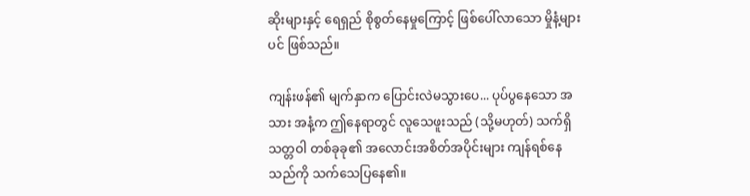ဆိုးများနှင့် ရေရှည် စိုစွတ်နေမှုကြောင့် ဖြစ်ပေါ်လာသော မှိုနံ့များပင် ဖြစ်သည်။

ကျန်းဖန်၏ မျက်နှာက ပြောင်းလဲမသွားပေ... ပုပ်ပွနေသော အသား အနံ့က ဤနေရာတွင် လူသေဖူးသည် (သို့မဟုတ်) သက်ရှိသတ္တဝါ တစ်ခုခု၏ အလောင်းအစိတ်အပိုင်းများ ကျန်ရစ်နေသည်ကို သက်သေပြနေ၏။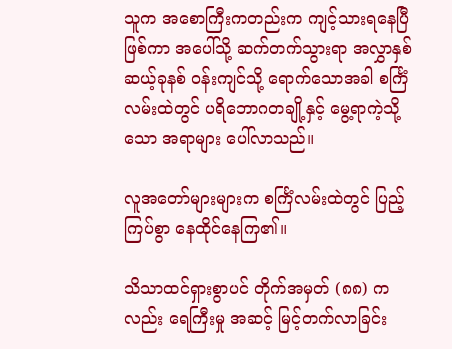သူက အစောကြီးကတည်းက ကျင့်သားရနေပြီ ဖြစ်ကာ အပေါ်သို့ ဆက်တက်သွားရာ အလွှာနှစ်ဆယ့်ခုနစ် ဝန်းကျင်သို့ ရောက်သောအခါ စင်္ကြံလမ်းထဲတွင် ပရိဘောဂတချို့နှင့် မွေ့ရာကဲ့သို့သော အရာများ ပေါ်လာသည်။

လူအတော်များများက စင်္ကြံလမ်းထဲတွင် ပြည့်ကြပ်စွာ နေထိုင်နေကြ၏။

သိသာထင်ရှားစွာပင် တိုက်အမှတ် (၈၈) ကလည်း ရေကြီးမှု အဆင့် မြင့်တက်လာခြင်း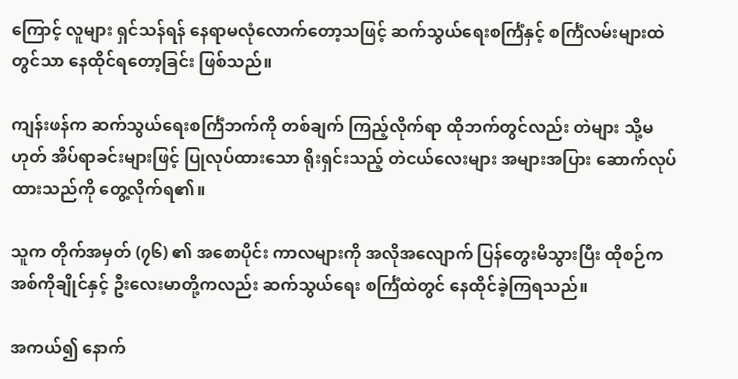ကြောင့် လူများ ရှင်သန်ရန် နေရာမလုံလောက်တော့သဖြင့် ဆက်သွယ်ရေးစင်္ကြံနှင့် စင်္ကြံလမ်းများထဲတွင်သာ နေထိုင်ရတော့ခြင်း ဖြစ်သည်။

ကျန်းဖန်က ဆက်သွယ်ရေးစင်္ကြံဘက်ကို တစ်ချက် ကြည့်လိုက်ရာ ထိုဘက်တွင်လည်း တဲများ သို့မဟုတ် အိပ်ရာခင်းများဖြင့် ပြုလုပ်ထားသော ရိုးရှင်းသည့် တဲငယ်လေးများ အများအပြား ဆောက်လုပ်ထားသည်ကို တွေ့လိုက်ရ၏။

သူက တိုက်အမှတ် (၇၆) ၏ အစောပိုင်း ကာလများကို အလိုအလျောက် ပြန်တွေးမိသွားပြီး ထိုစဉ်က အစ်ကိုချိုင်နှင့် ဦးလေးမာတို့ကလည်း ဆက်သွယ်ရေး စင်္ကြံထဲတွင် နေထိုင်ခဲ့ကြရသည်။

အကယ်၍ နောက်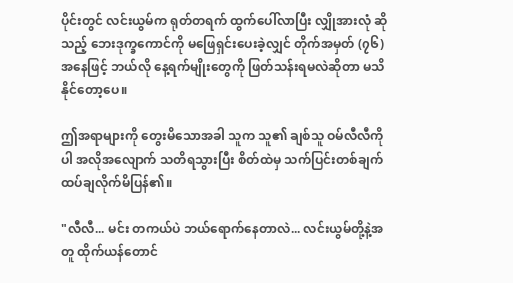ပိုင်းတွင် လင်းယွမ်က ရုတ်တရက် ထွက်ပေါ်လာပြီး လျှိုအားလုံ ဆိုသည့် ဘေးဒုက္ခကောင်ကို မဖြေရှင်းပေးခဲ့လျှင် တိုက်အမှတ် (၇၆) အနေဖြင့် ဘယ်လို နေ့ရက်မျိုးတွေကို ဖြတ်သန်းရမလဲဆိုတာ မသိနိုင်တော့ပေ။

ဤအရာများကို တွေးမိသောအခါ သူက သူ၏ ချစ်သူ ဝမ်လီလီကိုပါ အလိုအလျောက် သတိရသွားပြီး စိတ်ထဲမှ သက်ပြင်းတစ်ချက် ထပ်ချလိုက်မိပြန်၏။

"လီလီ... မင်း တကယ်ပဲ ဘယ်ရောက်နေတာလဲ... လင်းယွမ်တို့နဲ့အတူ ထိုက်ယန်တောင်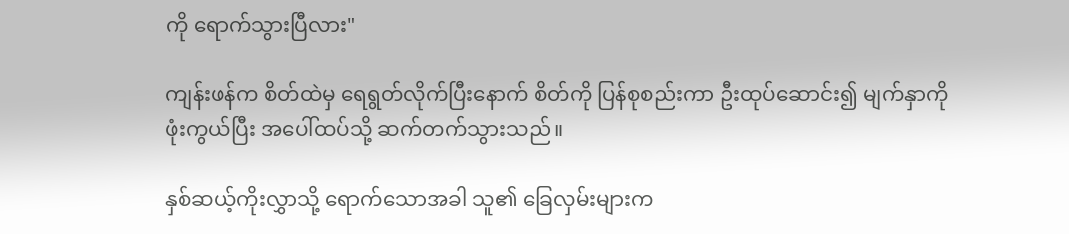ကို ရောက်သွားပြီလား"

ကျန်းဖန်က စိတ်ထဲမှ ရေရွတ်လိုက်ပြီးနောက် စိတ်ကို ပြန်စုစည်းကာ ဦးထုပ်ဆောင်း၍ မျက်နှာကို ဖုံးကွယ်ပြီး အပေါ်ထပ်သို့ ဆက်တက်သွားသည်။

နှစ်ဆယ့်ကိုးလွှာသို့ ရောက်သောအခါ သူ၏ ခြေလှမ်းများက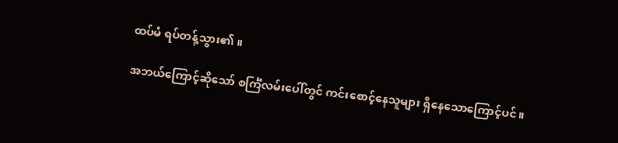ထပ်မံ ရပ်တန့်သွား၏။

အဘယ်ကြောင့်ဆိုသော် စင်္ကြံလမ်းပေါ်တွင် ကင်းစောင့်နေသူများ ရှိနေသောကြောင့်ပင်။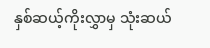နှစ်ဆယ့်ကိုးလွှာမှ သုံးဆယ်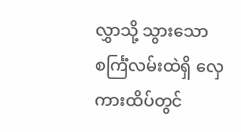လွှာသို့ သွားသော စင်္ကြံလမ်းထဲရှိ လှေကားထိပ်တွင်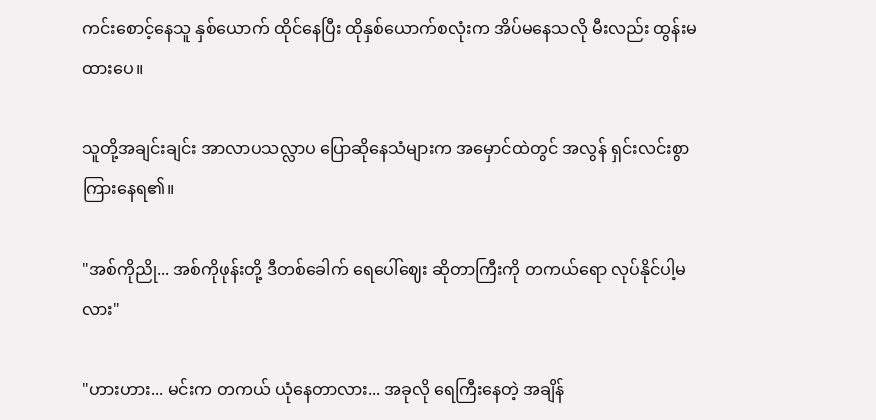ကင်းစောင့်နေသူ နှစ်ယောက် ထိုင်နေပြီး ထိုနှစ်ယောက်စလုံးက အိပ်မနေသလို မီးလည်း ထွန်းမထားပေ။

သူတို့အချင်းချင်း အာလာပသလ္လာပ ပြောဆိုနေသံများက အမှောင်ထဲတွင် အလွန် ရှင်းလင်းစွာ ကြားနေရ၏။

"အစ်ကိုညို... အစ်ကိုဖုန်းတို့ ဒီတစ်ခေါက် ရေပေါ်ဈေး ဆိုတာကြီးကို တကယ်ရော လုပ်နိုင်ပါ့မလား"

"ဟားဟား... မင်းက တကယ် ယုံနေတာလား... အခုလို ရေကြီးနေတဲ့ အချိန်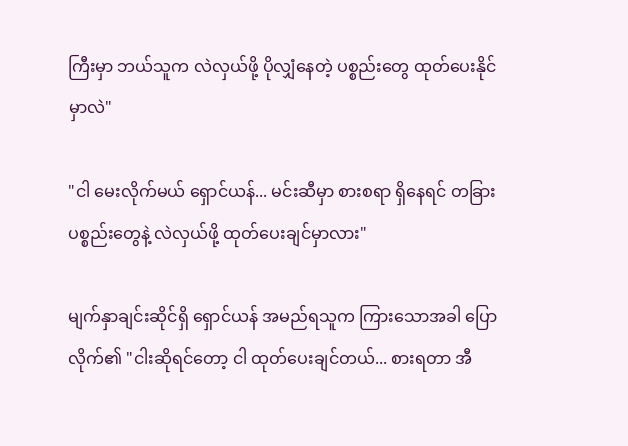ကြီးမှာ ဘယ်သူက လဲလှယ်ဖို့ ပိုလျှံနေတဲ့ ပစ္စည်းတွေ ထုတ်ပေးနိုင်မှာလဲ"

"ငါ မေးလိုက်မယ် ရှောင်ယန်... မင်းဆီမှာ စားစရာ ရှိနေရင် တခြားပစ္စည်းတွေနဲ့ လဲလှယ်ဖို့ ထုတ်ပေးချင်မှာလား"

မျက်နှာချင်းဆိုင်ရှိ ရှောင်ယန် အမည်ရသူက ကြားသောအခါ ပြောလိုက်၏ "ငါးဆိုရင်တော့ ငါ ထုတ်ပေးချင်တယ်... စားရတာ အီ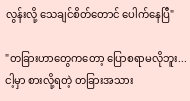လွန်းလို့ သေချင်စိတ်တောင် ပေါက်နေပြီ"

"တခြားဟာတွေကတော့ ပြောစရာမလိုဘူး... ငါ့မှာ စားလို့ရတဲ့ တခြားအသား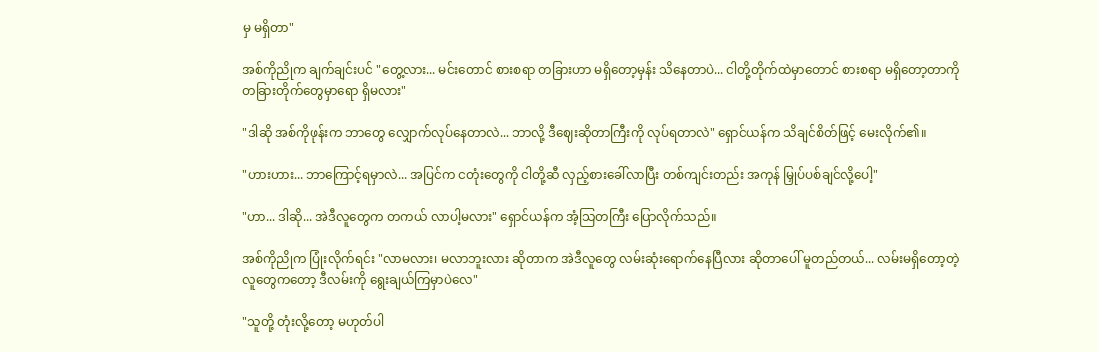မှ မရှိတာ"

အစ်ကိုညိုက ချက်ချင်းပင် "တွေ့လား... မင်းတောင် စားစရာ တခြားဟာ မရှိတော့မှန်း သိနေတာပဲ... ငါတို့တိုက်ထဲမှာတောင် စားစရာ မရှိတော့တာကို တခြားတိုက်တွေမှာရော ရှိမလား"

"ဒါဆို အစ်ကိုဖုန်းက ဘာတွေ လျှောက်လုပ်နေတာလဲ... ဘာလို့ ဒီဈေးဆိုတာကြီးကို လုပ်ရတာလဲ" ရှောင်ယန်က သိချင်စိတ်ဖြင့် မေးလိုက်၏။

"ဟားဟား... ဘာကြောင့်ရမှာလဲ... အပြင်က ငတုံးတွေကို ငါတို့ဆီ လှည့်စားခေါ်လာပြီး တစ်ကျင်းတည်း အကုန် မြှုပ်ပစ်ချင်လို့ပေါ့"

"ဟာ... ဒါဆို... အဲဒီလူတွေက တကယ် လာပါ့မလား" ရှောင်ယန်က အံ့သြတကြီး ပြောလိုက်သည်။

အစ်ကိုညိုက ပြုံးလိုက်ရင်း "လာမလား၊ မလာဘူးလား ဆိုတာက အဲဒီလူတွေ လမ်းဆုံးရောက်နေပြီလား ဆိုတာပေါ် မူတည်တယ်... လမ်းမရှိတော့တဲ့ လူတွေကတော့ ဒီလမ်းကို ရွေးချယ်ကြမှာပဲလေ"

"သူတို့ တုံးလို့တော့ မဟုတ်ပါ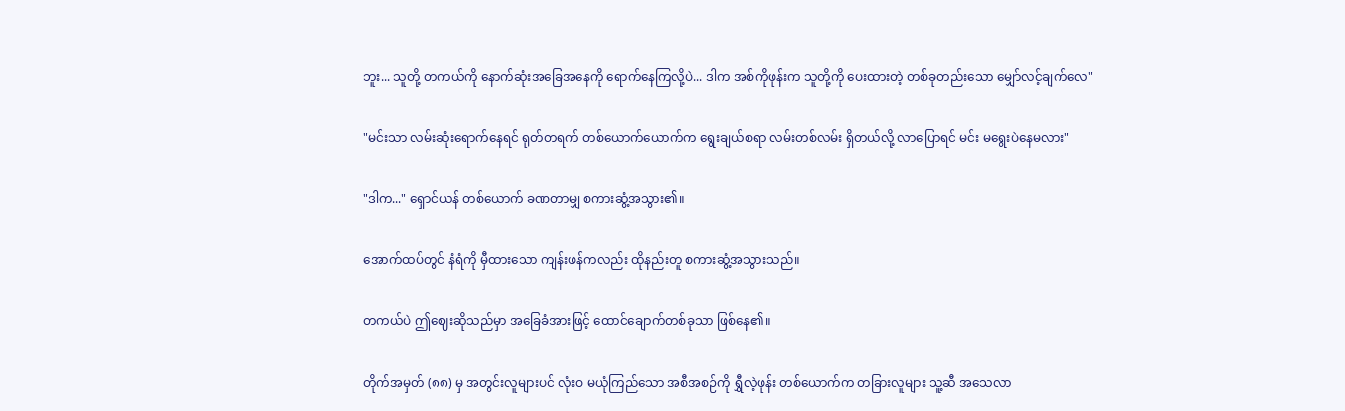ဘူး... သူတို့ တကယ်ကို နောက်ဆုံးအခြေအနေကို ရောက်နေကြလို့ပဲ... ဒါက အစ်ကိုဖုန်းက သူတို့ကို ပေးထားတဲ့ တစ်ခုတည်းသော မျှော်လင့်ချက်လေ"

"မင်းသာ လမ်းဆုံးရောက်နေရင် ရုတ်တရက် တစ်ယောက်ယောက်က ရွေးချယ်စရာ လမ်းတစ်လမ်း ရှိတယ်လို့ လာပြောရင် မင်း မရွေးပဲနေမလား"

"ဒါက..." ရှောင်ယန် တစ်ယောက် ခဏတာမျှ စကားဆွံ့အသွား၏။

အောက်ထပ်တွင် နံရံကို မှီထားသော ကျန်းဖန်ကလည်း ထိုနည်းတူ စကားဆွံ့အသွားသည်။

တကယ်ပဲ ဤဈေးဆိုသည်မှာ အခြေခံအားဖြင့် ထောင်ချောက်တစ်ခုသာ ဖြစ်နေ၏။

တိုက်အမှတ် (၈၈) မှ အတွင်းလူများပင် လုံးဝ မယုံကြည်သော အစီအစဉ်ကို ရွှီလဲ့ဖုန်း တစ်ယောက်က တခြားလူများ သူ့ဆီ အသေလာ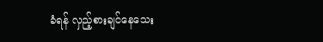ခံရန် လှည့်စားချင်နေသေး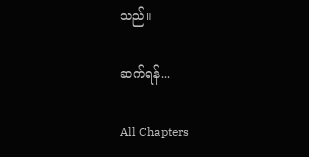သည်။

ဆက်ရန်...

All Chapters